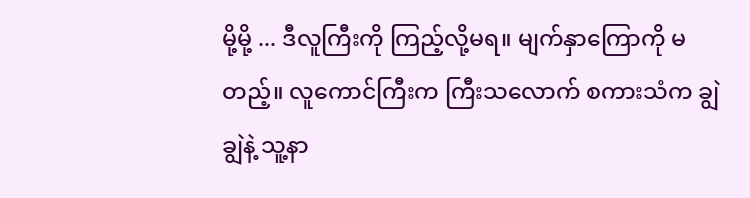မို့မို့ ... ဒီလူကြီးကို ကြည့်လို့မရ။ မျက်နှာကြောကို မတည့်။ လူကောင်ကြီးက ကြီးသလောက် စကားသံက ချွဲချွဲနဲ့ သူ့နာ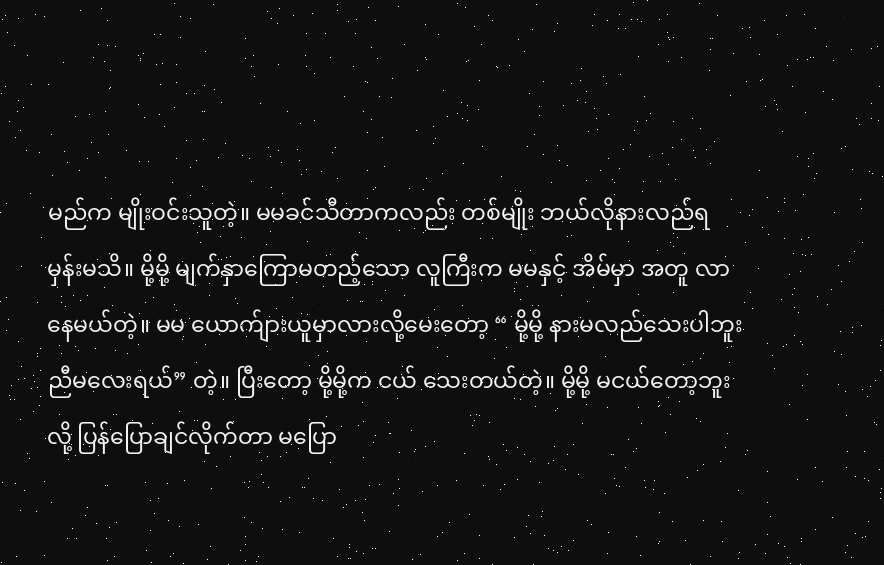မည်က မျိုးဝင်းသူတဲ့။ မမခင်သီတာကလည်း တစ်မျိုး ဘယ်လိုနားလည်ရမှန်းမသိ။ မို့မို့ မျက်နှာကြောမတည့်သော လူကြီးက မမနှင့် အိမ်မှာ အတူ လာနေမယ်တဲ့။ မမ ယောက်ျားယူမှာလားလို့မေးတော့ “ မို့မို့ နားမလည်သေးပါဘူး ညီမလေးရယ်” တဲ့။ ပြီးတော့ မို့မို့က ငယ် သေးတယ်တဲ့။ မို့မို့ မငယ်တော့ဘူးလို့ ပြန်ပြောချင်လိုက်တာ မပြော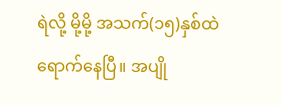ရဲလို့ မို့မို့ အသက်(၁၅)နှစ်ထဲရောက်နေပြီ။ အပျို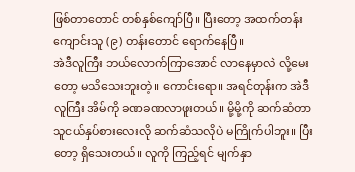ဖြစ်တာတောင် တစ်နှစ်ကျော်ပြီ။ ပြီးတော့ အထက်တန်းကျောင်းသူ (၉) တန်းတောင် ရောက်နေပြီ။
အဲဒီလူကြီး ဘယ်လောက်ကြာအောင် လာနေမှာလဲ လို့မေးတော့ မသိသေးဘူးတဲ့။ ကောင်းရော။ အရင်တုန်းက အဲဒီလူကြီး အိမ်ကို ခဏခဏလာဖူးတယ်။ မို့မို့ကို ဆက်ဆံတာ သူငယ်နှပ်စားလေးလို ဆက်ဆံသလိုပဲ မကြိုက်ပါဘူး။ ပြီးတော့ ရှိသေးတယ်။ လူကို ကြည့်ရင် မျက်နှာ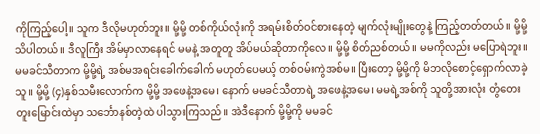ကိုကြည့်ပေါ့။ သူက ဒီလိုမဟုတ်ဘူး။ မို့မို့ တစ်ကိုယ်လုံးကို အရမ်းစိတ်ဝင်စားနေတဲ့ မျက်လုံးမျိုးတွေနဲ့ ကြည့်တတ်တယ်။ မို့မို့ သိပါတယ်။ ဒီလူကြီး အိမ်မှာလာနေရင် မမနဲ့ အတူတူ အိပ်မယ်ဆိုတာကိုလေ။ မို့မို့ စိတ်ညစ်တယ်။ မမကိုလည်း မပြောရဲဘူး။
မမခင်သီတာက မို့မို့ရဲ့ အစ်မအရင်းခေါက်ခေါက် မဟုတ်ပေမယ့် တစ်ဝမ်းကွဲအစ်မ။ ပြီးတော့ မို့မို့ကို မိဘလိုစောင့်ရှောက်လာခဲ့သူ။ မို့မို့ (၄)နှစ်သမီးလောက်က မို့မို့ အဖေနဲ့အမေ၊ နောက် မမခင်သီတာရဲ့ အဖေနဲ့အမေ၊ မမရဲ့အစ်ကို သူတို့အားလုံး တွံတေးတူးမြောင်းထဲမှာ သင်္ဘောနစ်တဲ့ထဲ ပါသွားကြသည်။ အဲဒီနောက် မို့မို့ကို မမခင်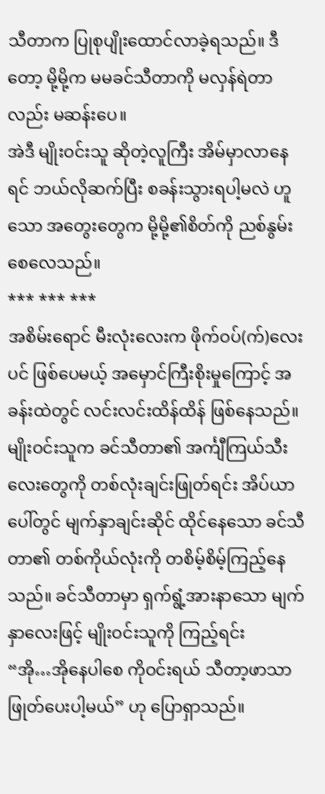သီတာက ပြုစုပျိုးထောင်လာခဲ့ရသည်။ ဒီတော့ မို့မို့က မမခင်သီတာကို မလှန်ရဲတာလည်း မဆန်းပေ။
အဲဒီ မျိုးဝင်းသူ ဆိုတဲ့လူကြီး အိမ်မှာလာနေရင် ဘယ်လိုဆက်ပြီး စခန်းသွားရပါ့မလဲ ဟူသော အတွေးတွေက မို့မို့၏စိတ်ကို ညစ်နွမ်းစေလေသည်။
*** *** ***
အစိမ်းရောင် မီးလုံးလေးက ဖိုက်ဝပ်(က်)လေးပင် ဖြစ်ပေမယ့် အမှောင်ကြီးစိုးမှုကြောင့် အခန်းထဲတွင် လင်းလင်းထိန်ထိန် ဖြစ်နေသည်။ မျိုးဝင်းသူက ခင်သီတာ၏ အင်္ကျီကြယ်သီးလေးတွေကို တစ်လုံးချင်းဖြုတ်ရင်း အိပ်ယာပေါ်တွင် မျက်နှာချင်းဆိုင် ထိုင်နေသော ခင်သီတာ၏ တစ်ကိုယ်လုံးကို တစိမ့်စိမ့်ကြည့်နေသည်။ ခင်သီတာမှာ ရှက်ရွံ့အားနာသော မျက်နှာလေးဖြင့် မျိုးဝင်းသူကို ကြည့်ရင်း
“အို…အိုနေပါစေ ကိုဝင်းရယ် သီတာ့ဖာသာ ဖြုတ်ပေးပါ့မယ်” ဟု ပြောရှာသည်။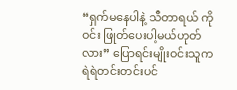“ရှက်မနေပါနဲ့ သီတာရယ် ကိုဝင်း ဖြုတ်ပေးပါ့မယ်ဟုတ်လား” ပြောရင်းမျိုးဝင်းသူက ရဲရဲတင်းတင်းပင်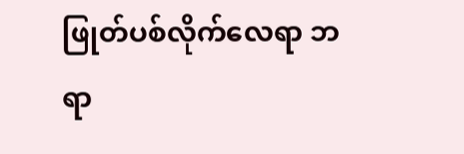ဖြုတ်ပစ်လိုက်လေရာ ဘရာ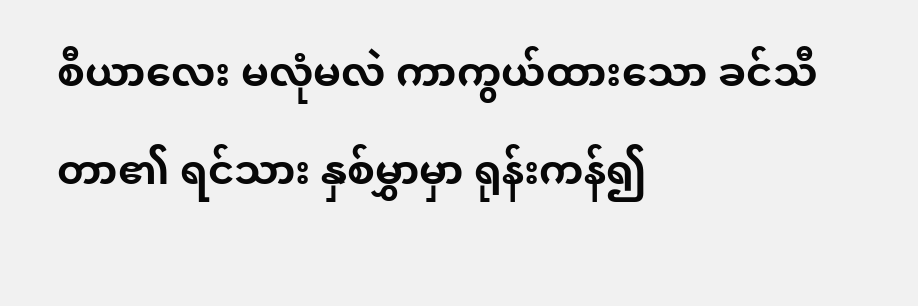စီယာလေး မလုံမလဲ ကာကွယ်ထားသော ခင်သီတာ၏ ရင်သား နှစ်မွှာမှာ ရုန်းကန်၍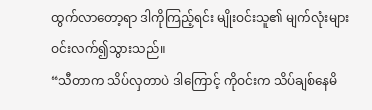ထွက်လာတော့ရာ ဒါကိုကြည့်ရင်း မျိုးဝင်းသူ၏ မျက်လုံးများ ဝင်းလက်၍သွားသည်။
“သီတာက သိပ်လှတာပဲ ဒါကြောင့် ကိုဝင်းက သိပ်ချစ်နေမိ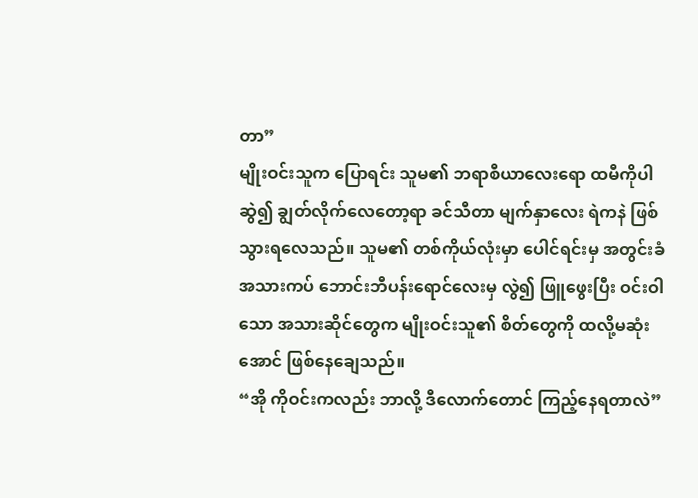တာ”
မျိုးဝင်းသူက ပြောရင်း သူမ၏ ဘရာစီယာလေးရော ထမီကိုပါ ဆွဲ၍ ချွတ်လိုက်လေတော့ရာ ခင်သီတာ မျက်နှာလေး ရဲကနဲ ဖြစ်သွားရလေသည်။ သူမ၏ တစ်ကိုယ်လုံးမှာ ပေါင်ရင်းမှ အတွင်းခံ အသားကပ် ဘောင်းဘီပန်းရောင်လေးမှ လွဲ၍ ဖြူဖွေးပြီး ဝင်းဝါသော အသားဆိုင်တွေက မျိုးဝင်းသူ၏ စိတ်တွေကို ထလို့မဆုံးအောင် ဖြစ်နေချေသည်။
“အို ကိုဝင်းကလည်း ဘာလို့ ဒီလောက်တောင် ကြည့်နေရတာလဲ”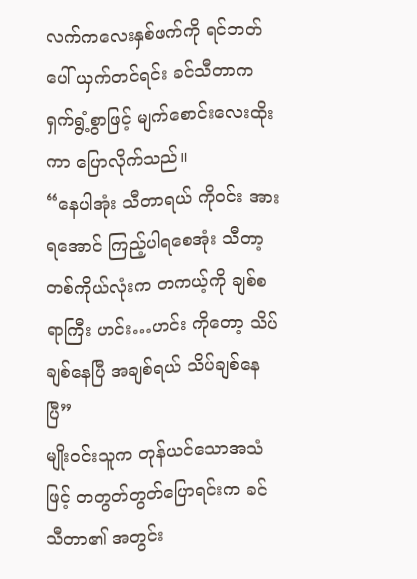လက်ကလေးနှစ်ဖက်ကို ရင်ဘတ်ပေါ် ယှက်တင်ရင်း ခင်သီတာက ရှက်ရွံ့စွာဖြင့် မျက်စောင်းလေးထိုးကာ ပြောလိုက်သည်။
“နေပါအုံး သီတာရယ် ကိုဝင်း အားရအောင် ကြည့်ပါရစေအုံး သီတာ့တစ်ကိုယ်လုံးက တကယ့်ကို ချစ်စရာကြီး ဟင်း…ဟင်း ကိုတော့ သိပ်ချစ်နေပြီ အချစ်ရယ် သိပ်ချစ်နေပြီ”
မျိုးဝင်းသူက တုန်ယင်သောအသံဖြင့် တတွတ်တွတ်ပြောရင်းက ခင်သီတာ၏ အတွင်း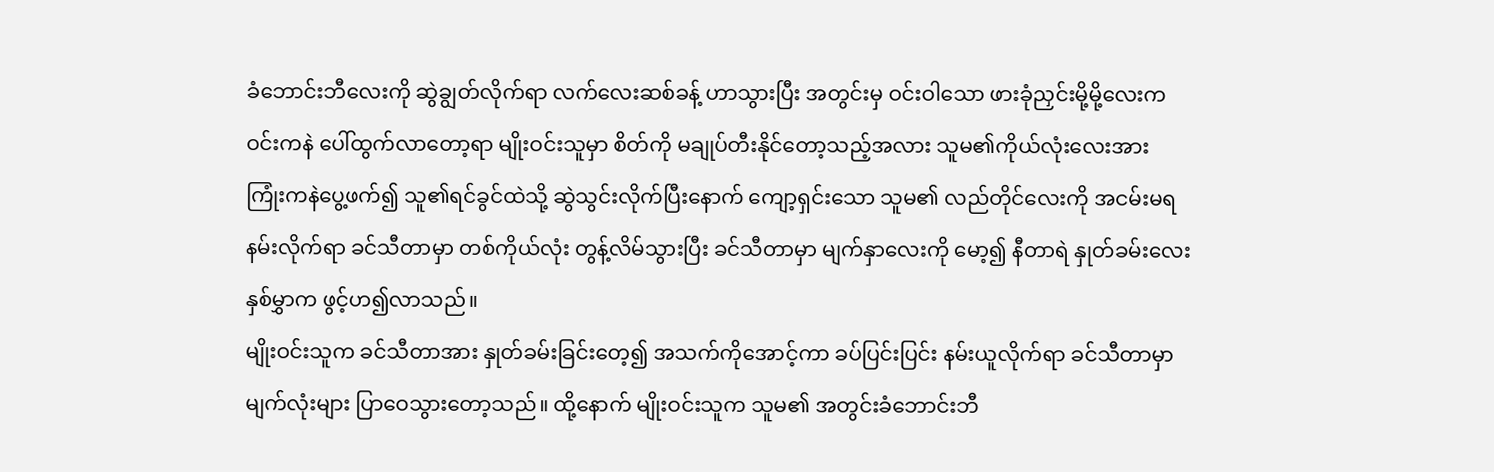ခံဘောင်းဘီလေးကို ဆွဲချွတ်လိုက်ရာ လက်လေးဆစ်ခန့် ဟာသွားပြီး အတွင်းမှ ဝင်းဝါသော ဖားခုံညှင်းမို့မို့လေးက ဝင်းကနဲ ပေါ်ထွက်လာတော့ရာ မျိုးဝင်းသူမှာ စိတ်ကို မချုပ်တီးနိုင်တော့သည့်အလား သူမ၏ကိုယ်လုံးလေးအား ကြုံးကနဲပွေ့ဖက်၍ သူ၏ရင်ခွင်ထဲသို့ ဆွဲသွင်းလိုက်ပြီးနောက် ကျော့ရှင်းသော သူမ၏ လည်တိုင်လေးကို အငမ်းမရ နမ်းလိုက်ရာ ခင်သီတာမှာ တစ်ကိုယ်လုံး တွန့်လိမ်သွားပြီး ခင်သီတာမှာ မျက်နှာလေးကို မော့၍ နီတာရဲ နှုတ်ခမ်းလေးနှစ်မွှာက ဖွင့်ဟ၍လာသည်။
မျိုးဝင်းသူက ခင်သီတာအား နှုတ်ခမ်းခြင်းတေ့၍ အသက်ကိုအောင့်ကာ ခပ်ပြင်းပြင်း နမ်းယူလိုက်ရာ ခင်သီတာမှာ မျက်လုံးများ ပြာဝေသွားတော့သည်။ ထို့နောက် မျိုးဝင်းသူက သူမ၏ အတွင်းခံဘောင်းဘီ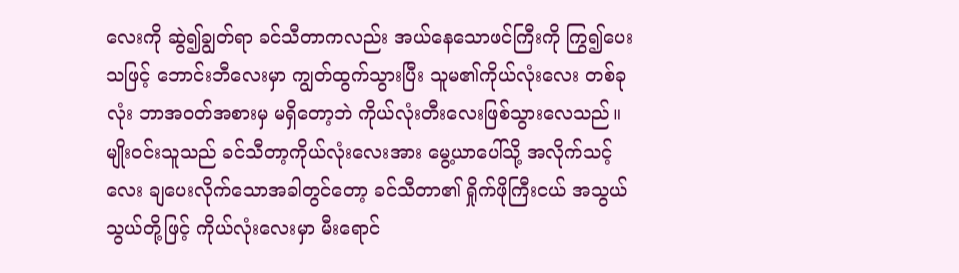လေးကို ဆွဲ၍ချွတ်ရာ ခင်သီတာကလည်း အယ်နေသောဖင်ကြီးကို ကြွ၍ပေးသဖြင့် ဘောင်းဘီလေးမှာ ကျွတ်ထွက်သွားပြီး သူမ၏ကိုယ်လုံးလေး တစ်ခုလုံး ဘာအဝတ်အစားမှ မရှိတော့ဘဲ ကိုယ်လုံးတီးလေးဖြစ်သွားလေသည်။
မျိုးဝင်းသူသည် ခင်သီတာ့ကိုယ်လုံးလေးအား မွေ့ယာပေါ်သို့ အလိုက်သင့်လေး ချပေးလိုက်သောအခါတွင်တော့ ခင်သီတာ၏ ရှိုက်ဖိုကြီးငယ် အသွယ်သွယ်တို့ဖြင့် ကိုယ်လုံးလေးမှာ မီးရောင်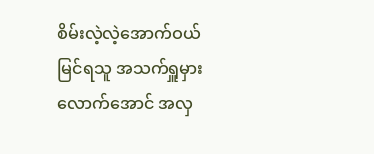စိမ်းလဲ့လဲ့အောက်ဝယ် မြင်ရသူ အသက်ရှူမှားလောက်အောင် အလှ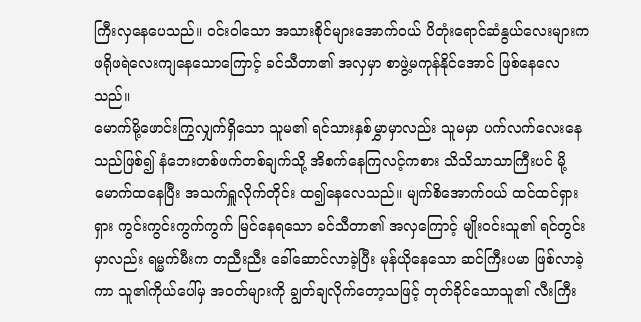ကြီးလှနေပေသည်။ ဝင်းဝါသော အသားစိုင်များအောက်ဝယ် ပိတုံးရောင်ဆံနွယ်လေးများက ဖရိုဖရဲလေးကျနေသောကြောင့် ခင်သီတာ၏ အလှမှာ စာဖွဲ့မကုန်နိုင်အောင် ဖြစ်နေလေသည်။
မောက်မို့ဖောင်းကြွလျှက်ရှိသော သူမ၏ ရင်သားနှစ်မွှာမှာလည်း သူမမှာ ပက်လက်လေးနေသည်ဖြစ်၍ နံဘေးတစ်ဖက်တစ်ချက်သို့ အိစက်နေကြလင့်ကစား သိသိသာသာကြီးပင် မို့မောက်ထနေပြီး အသက်ရှူလိုက်တိုင်း ထ၍နေလေသည်။ မျက်စိအောက်ဝယ် ထင်ထင်ရှားရှား ကွင်းကွင်းကွက်ကွက် မြင်နေရသော ခင်သီတာ၏ အလှကြောင့် မျိုးဝင်းသူ၏ ရင်တွင်းမှာလည်း ရမ္မက်မီးက တညီးညီး ခေါ်ဆောင်လာခဲ့ပြီး မုန်ယိုနေသော ဆင်ကြီးပမာ ဖြစ်လာခဲ့ကာ သူ၏ကိုယ်ပေါ်မှ အဝတ်များကို ချွတ်ချလိုက်တော့သဖြင့် တုတ်ခိုင်သောသူ၏ လီးကြီး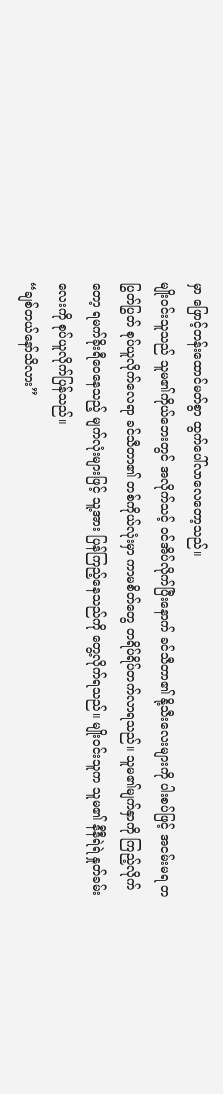မှာ ဖြောင့်တန်းထောင်မတ်စွာ ထွက်ပေါ်လာလေတော့သည်။
မျိုးဝင်းသူသည် သူမ၏ကိုယ်ဘေးတွင် အလိုက်သင့် ဝင်အိပ်လိုက်ပြီးနောက် ခင်သီတာ၏ နို့သီးလေးများကို ပါးစပ်ဖြင့် အငမ်းမရ တပြွတ်ပြွတ် စုပ်ယူလိုက်လေရာ ခင်သီတာ၏ တစ်ကိုယ်လုံးမှာ ကာမစိတ်တွေ တရိပ်ရိပ်တက်လာရသည်။ သူမ၏မျက်နှာကို ကြည့်လိုက်တော့ ရမက်ခိုးရီဝေနေသည့် မျက်လုံးများဖြင့် သူ့အား ပြန်ကြည့်နေသည်ကို တွေ့လိုက်ရသည်။ မျိုးဝင်းသူက သူမ၏ နီနီရဲရဲ နှုတ်ခမ်းလေးကို စုပ်ယူလိုက်ပြန်သည်။
“ချစ်တယ်နော်သိလား”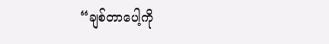“ချစ်တာပေါ့ကို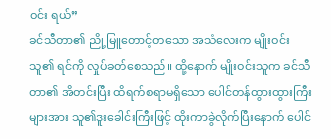ဝင်း ရယ်”
ခင်သီတာ၏ ညို့မြူတောင့်တသော အသံလေးက မျိုးဝင်းသူ၏ ရင်ကို လှုပ်ခတ်စေသည်။ ထို့နောက် မျိုးဝင်းသူက ခင်သီတာ၏ အိတင်းပြီး ထိရက်စရာမရှိသော ပေါင်တန်ထွားထွားကြီးများအား သူ၏ဒူးခေါင်းကြီးဖြင့် ထိုးကာခွဲလိုက်ပြီးနောက် ပေါင်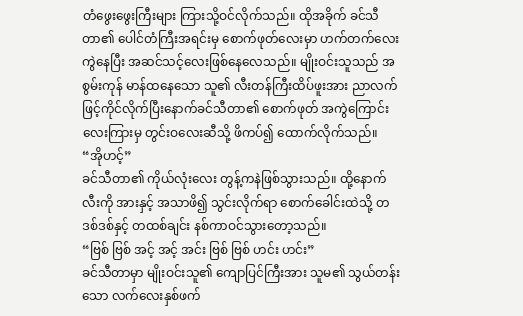တံဖွေးဖွေးကြီးများ ကြားသို့ဝင်လိုက်သည်။ ထိုအခိုက် ခင်သီတာ၏ ပေါင်တံကြီးအရင်းမှ စောက်ဖုတ်လေးမှာ ဟက်တက်လေးကွဲနေပြီး အဆင်သင့်လေးဖြစ်နေလေသည်။ မျိုးဝင်းသူသည် အစွမ်းကုန် မာန်ထနေသော သူ၏ လီးတန်ကြီးထိပ်ဖူးအား ညာလက်ဖြင့်ကိုင်လိုက်ပြီးနောက်ခင်သီတာ၏ စောက်ဖုတ် အကွဲကြောင်းလေးကြားမှ တွင်းဝလေးဆီသို့ ဖိကပ်၍ ထောက်လိုက်သည်။
“အိုဟင့်”
ခင်သီတာ၏ ကိုယ်လုံးလေး တွန့်ကနဲဖြစ်သွားသည်။ ထို့နောက် လီးကို အားနှင့် အသာဖိ၍ သွင်းလိုက်ရာ စောက်ခေါင်းထဲသို့ တဒစ်ဒစ်နှင့် တထစ်ချင်း နစ်ကာဝင်သွားတော့သည်။
“ဗြစ် ဗြစ် အင့် အင့် အင်း ဗြစ် ဗြစ် ဟင်း ဟင်း”
ခင်သီတာမှာ မျိုးဝင်းသူ၏ ကျောပြင်ကြီးအား သူမ၏ သွယ်တန်းသော လက်လေးနှစ်ဖက်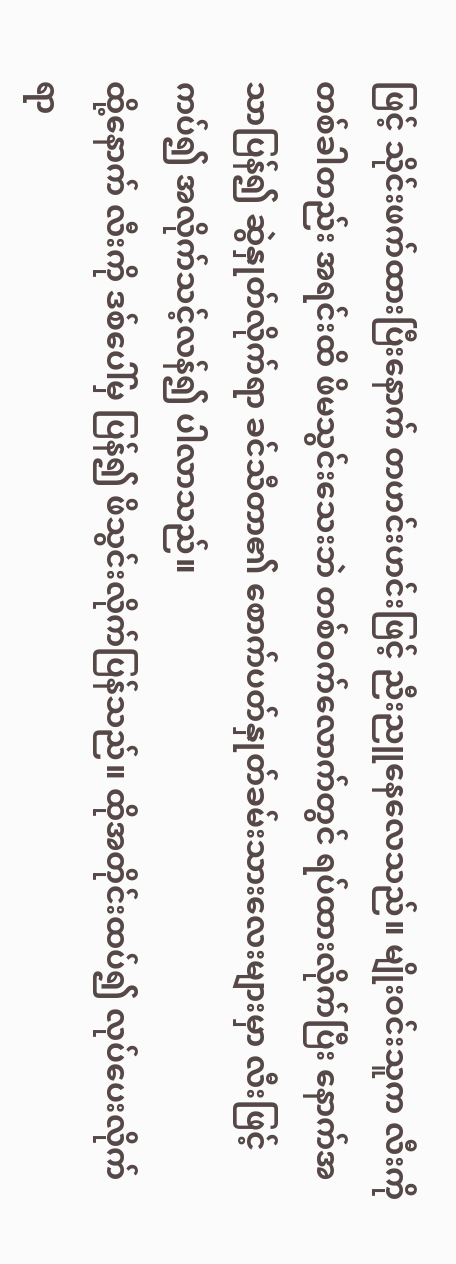ဖြင့် သိုင်းဖက်ထားပြီးနောက် တဟင်းဟင်းဖြင့် ညီးညူနေလေသည်။ မျိုးဝင်းသူက လီးကိုတစ်ခါတည်း အရင်းထိ ဖိမသွင်းသေးဘဲ တစ်ဝက်လောက်တွင် ရပ်ထားလိုက်ပြီး နောက်အသာပြန်၍ ဆွဲနှုတ်လိုက်ရာ ခင်သီတာ၏ စောက်ပတ်နှုတ်ခမ်းသားလေးများမှာ လီးဖြင့်ကပ်၍ အလိုက်သင့်လန်၍ ပါလာသည်။
ထို့နောက် လီးကို ဒစ်ပေါ်မှ ပြန်၍ ဖိသွင်းလိုက်ပြန်သည်။ ထိုအတိုင်းထပ်၍ လုပ်ပေးလိုက်ရာ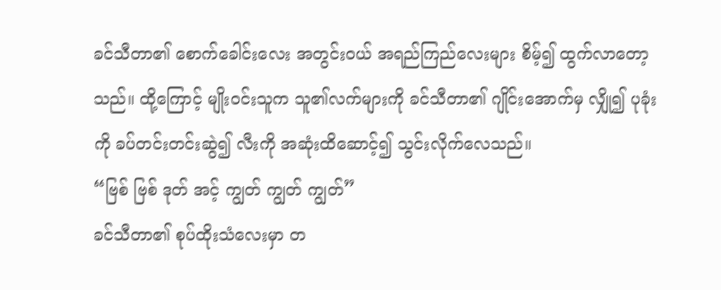ခင်သီတာ၏ စောက်ခေါင်းလေး အတွင်းဝယ် အရည်ကြည်လေးများ စိမ့်၍ ထွက်လာတော့သည်။ ထို့ကြောင့် မျိုးဝင်းသူက သူ၏လက်များကို ခင်သီတာ၏ ဂျိုင်းအောက်မှ လျှို၍ ပုခုံးကို ခပ်တင်းတင်းဆွဲ၍ လီးကို အဆုံးထိဆောင့်၍ သွင်းလိုက်လေသည်။
“ဗြစ် ဗြစ် ဒုတ် အင့် ကျွတ် ကျွတ် ကျွတ်”
ခင်သီတာ၏ စုပ်ထိုးသံလေးမှာ တ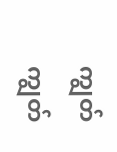ကျွတ်ကျွတ်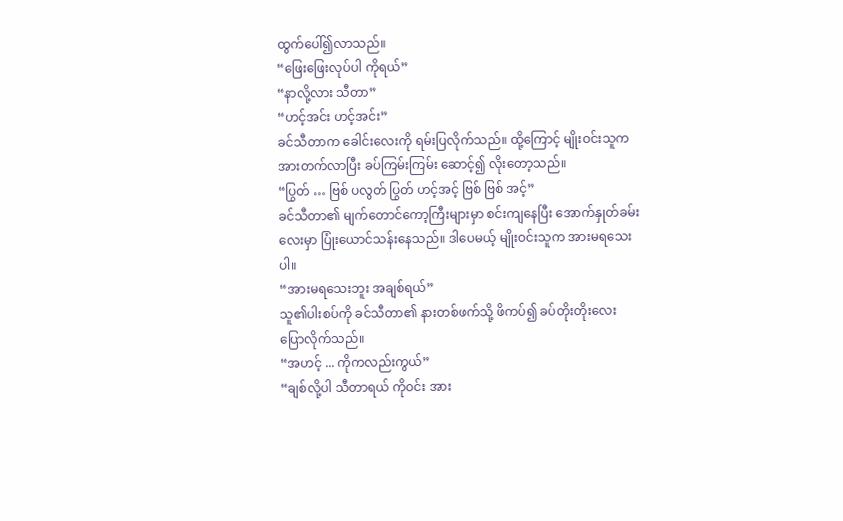ထွက်ပေါ်၍လာသည်။
“ဖြေးဖြေးလုပ်ပါ ကိုရယ်”
“နာလို့လား သီတာ”
“ဟင့်အင်း ဟင့်အင်း”
ခင်သီတာက ခေါင်းလေးကို ရမ်းပြလိုက်သည်။ ထို့ကြောင့် မျိုးဝင်းသူက အားတက်လာပြီး ခပ်ကြမ်းကြမ်း ဆောင့်၍ လိုးတော့သည်။
“ပြွတ် … ဗြစ် ပလွတ် ပြွတ် ဟင့်အင့် ဗြစ် ဗြစ် အင့်”
ခင်သီတာ၏ မျက်တောင်ကော့ကြီးများမှာ စင်းကျနေပြီး အောက်နှုတ်ခမ်းလေးမှာ ပြုံးယောင်သန်းနေသည်။ ဒါပေမယ့် မျိုးဝင်းသူက အားမရသေးပါ။
“အားမရသေးဘူး အချစ်ရယ်”
သူ၏ပါးစပ်ကို ခင်သီတာ၏ နားတစ်ဖက်သို့ ဖိကပ်၍ ခပ်တိုးတိုးလေး ပြောလိုက်သည်။
“အဟင့် ... ကိုကလည်းကွယ်”
“ချစ်လို့ပါ သီတာရယ် ကိုဝင်း အား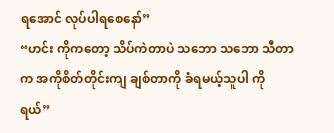ရအောင် လုပ်ပါရစေနော်”
“ဟင်း ကိုကတော့ သိပ်ကဲတာပဲ သဘော သဘော သီတာက အကိုစိတ်တိုင်းကျ ချစ်တာကို ခံရမယ့်သူပါ ကိုရယ်”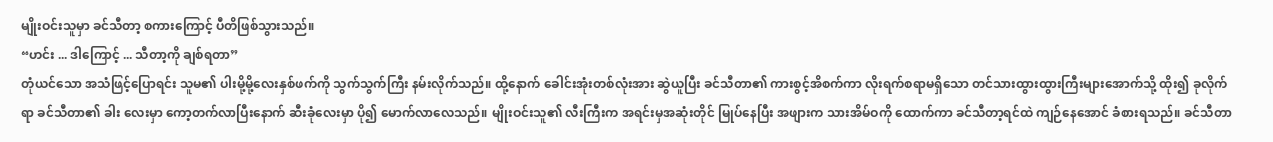မျိုးဝင်းသူမှာ ခင်သီတာ့ စကားကြောင့် ပီတိဖြစ်သွားသည်။
“ဟင်း ... ဒါကြောင့် ... သီတာ့ကို ချစ်ရတာ”
တုံယင်သော အသံဖြင့်ပြောရင်း သူမ၏ ပါးမို့မို့လေးနှစ်ဖက်ကို သွက်သွက်ကြီး နမ်းလိုက်သည်။ ထို့နောက် ခေါင်းအုံးတစ်လုံးအား ဆွဲယူပြီး ခင်သီတာ၏ ကားစွင့်အိစက်ကာ လိုးရက်စရာမရှိသော တင်သားထွားထွားကြီးများအောက်သို့ ထိုး၍ ခုလိုက်ရာ ခင်သီတာ၏ ခါး လေးမှာ ကော့တက်လာပြီးနောက် ဆီးခုံလေးမှာ ပို၍ မောက်လာလေသည်။ မျိုးဝင်းသူ၏ လီးကြီးက အရင်းမှအဆုံးတိုင် မြုပ်နေပြီး အဖျားက သားအိမ်ဝကို ထောက်ကာ ခင်သီတာ့ရင်ထဲ ကျဉ်နေအောင် ခံစားရသည်။ ခင်သီတာ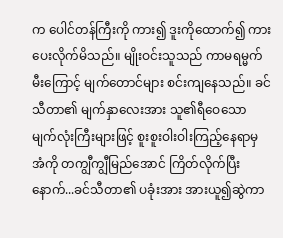က ပေါင်တန်ကြီးကို ကား၍ ဒူးကိုထောက်၍ ကားပေးလိုက်မိသည်။ မျိုးဝင်းသူသည် ကာမရမ္မက်မီးကြောင့် မျက်တောင်များ စင်းကျနေသည်။ ခင်သီတာ၏ မျက်နှာလေးအား သူ၏ရီဝေသော မျက်လုံးကြီးများဖြင့် စူးစူးဝါးဝါးကြည့်နေရာမှ အံကို တကျွီကျွီမြည်အောင် ကြိတ်လိုက်ပြီးနောက်...ခင်သီတာ၏ ပခုံးအား အားယူ၍ဆွဲကာ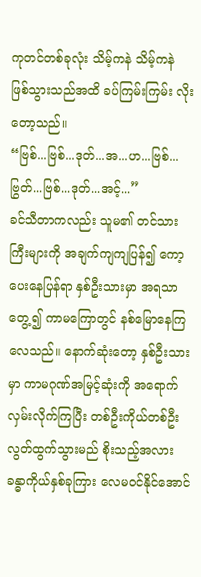ကုတင်တစ်ခုလုံး သိမ့်ကနဲ သိမ့်ကနဲ ဖြစ်သွားသည်အထိ ခပ်ကြမ်းကြမ်း လိုးတော့သည်။
“ဗြစ်...ဗြစ်...ဒုတ်...အ...ဟ...ဗြစ်...ဗြွတ်...ဗြစ်...ဒုတ်...အင့်...”
ခင်သီတာကလည်း သူမ၏ တင်သားကြီးများကို အချက်ကျကျပြန်၍ ကော့ပေးနေပြန်ရာ နှစ်ဦးသားမှာ အရသာတွေ့၍ ကာမကြောတွင် နစ်မြောနေကြလေသည်။ နောက်ဆုံးတော့ နှစ်ဦးသားမှာ ကာမဂုဏ်အမြင့်ဆုံးကို အရောက်လှမ်းလိုက်ကြပြီး တစ်ဦးကိုယ်တစ်ဦး လွတ်ထွက်သွားမည် စိုးသည့်အလား ခန္ဓာကိုယ်နှစ်ခုကြား လေမဝင်နိုင်အောင်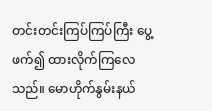တင်းတင်းကြပ်ကြပ်ကြီး ပွေ့ဖက်၍ ထားလိုက်ကြလေသည်။ မောဟိုက်နွမ်းနယ်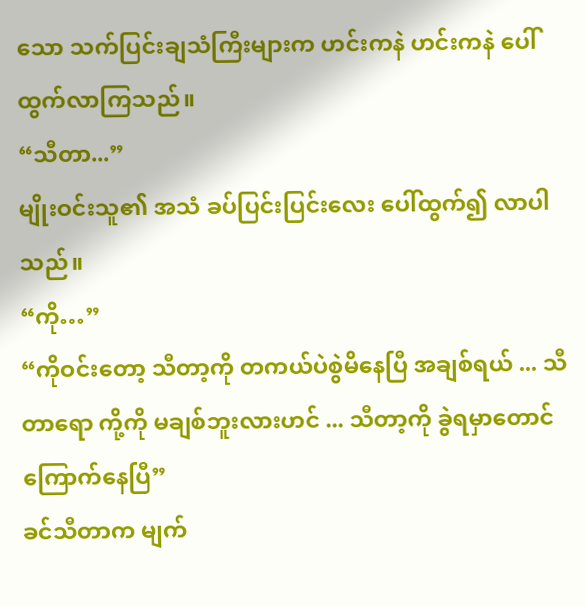သော သက်ပြင်းချသံကြီးများက ဟင်းကနဲ ဟင်းကနဲ ပေါ်ထွက်လာကြသည်။
“သီတာ...”
မျိုးဝင်းသူ၏ အသံ ခပ်ပြင်းပြင်းလေး ပေါ်ထွက်၍ လာပါသည်။
“ကို…”
“ကိုဝင်းတော့ သီတာ့ကို တကယ်ပဲစွဲမိနေပြီ အချစ်ရယ် ... သီတာရော ကို့ကို မချစ်ဘူးလားဟင် ... သီတာ့ကို ခွဲရမှာတောင် ကြောက်နေပြီ”
ခင်သီတာက မျက်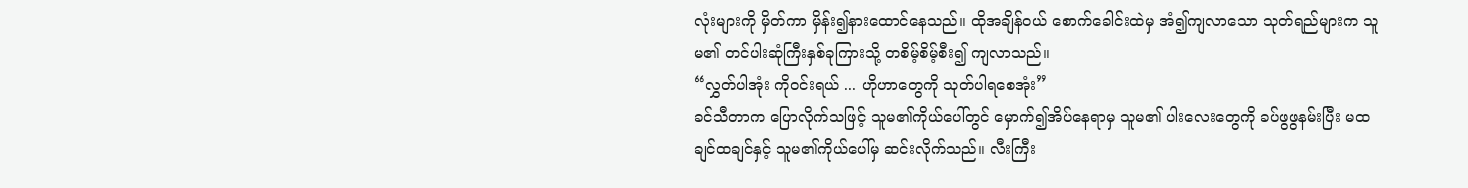လုံးများကို မှိတ်ကာ မှိန်း၍နားထောင်နေသည်။ ထိုအချိန်ဝယ် စောက်ခေါင်းထဲမှ အံ၍ကျလာသော သုတ်ရည်များက သူမ၏ တင်ပါးဆုံကြီးနှစ်ခုကြားသို့ တစိမ့်စိမ့်စီး၍ ကျလာသည်။
“လွှတ်ပါအုံး ကိုဝင်းရယ် ... ဟိုဟာတွေကို သုတ်ပါရစေအုံး”
ခင်သီတာက ပြောလိုက်သဖြင့် သူမ၏ကိုယ်ပေါ်တွင် မှောက်၍အိပ်နေရာမှ သူမ၏ ပါးလေးတွေကို ခပ်ဖွဖွနမ်းပြီး မထချင်ထချင်နှင့် သူမ၏ကိုယ်ပေါ်မှ ဆင်းလိုက်သည်။ လီးကြီး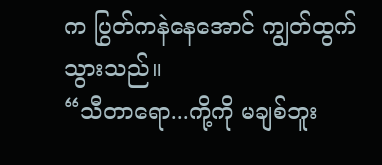က ပြွတ်ကနဲနေအောင် ကျွတ်ထွက်သွားသည်။
“သီတာရော...ကို့ကို မချစ်ဘူး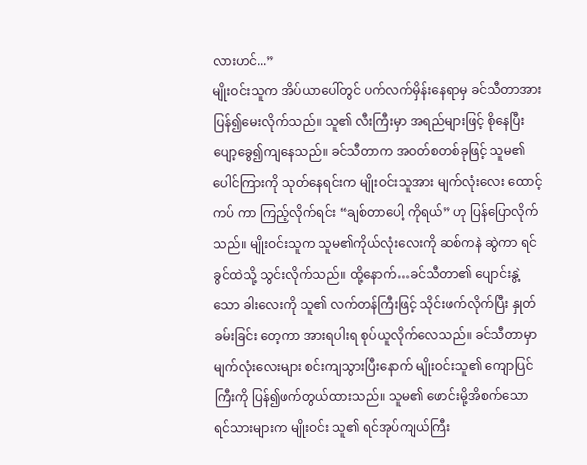လားဟင်...”
မျိုးဝင်းသူက အိပ်ယာပေါ်တွင် ပက်လက်မှိန်းနေရာမှ ခင်သီတာအား ပြန်၍မေးလိုက်သည်။ သူ၏ လီးကြီးမှာ အရည်များဖြင့် စိုနေပြီး ပျော့ခွေ၍ကျနေသည်။ ခင်သီတာက အဝတ်စတစ်ခုဖြင့် သူမ၏ပေါင်ကြားကို သုတ်နေရင်းက မျိုးဝင်းသူအား မျက်လုံးလေး ထောင့်ကပ် ကာ ကြည့်လိုက်ရင်း “ချစ်တာပေါ့ ကိုရယ်” ဟု ပြန်ပြောလိုက်သည်။ မျိုးဝင်းသူက သူမ၏ကိုယ်လုံးလေးကို ဆစ်ကနဲ ဆွဲကာ ရင်ခွင်ထဲသို့ သွင်းလိုက်သည်။ ထို့နောက်…ခင်သီတာ၏ ပျောင်းနွဲ့သော ခါးလေးကို သူ၏ လက်တန်ကြီးဖြင့် သိုင်းဖက်လိုက်ပြီး နှုတ်ခမ်းခြင်း တေ့ကာ အားရပါးရ စုပ်ယူလိုက်လေသည်။ ခင်သီတာမှာ မျက်လုံးလေးများ စင်းကျသွားပြီးနောက် မျိုးဝင်းသူ၏ ကျောပြင်ကြီးကို ပြန်၍ဖက်တွယ်ထားသည်။ သူမ၏ ဖောင်းမို့အိစက်သော ရင်သားများက မျိုးဝင်း သူ၏ ရင်အုပ်ကျယ်ကြီး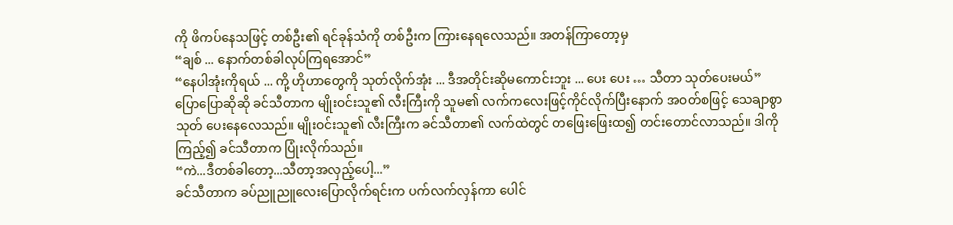ကို ဖိကပ်နေသဖြင့် တစ်ဦး၏ ရင်ခုန်သံကို တစ်ဦးက ကြားနေရလေသည်။ အတန်ကြာတော့မှ
“ချစ် ... နောက်တစ်ခါလုပ်ကြရအောင်”
“နေပါအုံးကိုရယ် ... ကို့ ဟိုဟာတွေကို သုတ်လိုက်အုံး ... ဒီအတိုင်းဆိုမကောင်းဘူး ... ပေး ပေး … သီတာ သုတ်ပေးမယ်”
ပြောပြောဆိုဆို ခင်သီတာက မျိုးဝင်းသူ၏ လီးကြီးကို သူမ၏ လက်ကလေးဖြင့်ကိုင်လိုက်ပြီးနောက် အဝတ်စဖြင့် သေချာစွာ သုတ် ပေးနေလေသည်။ မျိုးဝင်းသူ၏ လီးကြီးက ခင်သီတာ၏ လက်ထဲတွင် တဖြေးဖြေးထ၍ တင်းတောင်လာသည်။ ဒါကိုကြည့်၍ ခင်သီတာက ပြုံးလိုက်သည်။
“ကဲ...ဒီတစ်ခါတော့...သီတာ့အလှည့်ပေါ့...”
ခင်သီတာက ခပ်ညူညူလေးပြောလိုက်ရင်းက ပက်လက်လှန်ကာ ပေါင်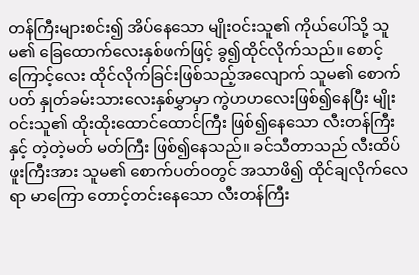တန်ကြီးများစင်း၍ အိပ်နေသော မျိုးဝင်းသူ၏ ကိုယ်ပေါ်သို့ သူမ၏ ခြေထောက်လေးနှစ်ဖက်ဖြင့် ခွ၍ထိုင်လိုက်သည်။ စောင့်ကြောင့်လေး ထိုင်လိုက်ခြင်းဖြစ်သည့်အလျောက် သူမ၏ စောက်ပတ် နှုတ်ခမ်းသားလေးနှစ်မွှာမှာ ကွဲဟဟလေးဖြစ်၍နေပြီး မျိုးဝင်းသူ၏ ထိုးထိုးထောင်ထောင်ကြီး ဖြစ်၍နေသော လီးတန်ကြီးနှင့် တဲ့တဲ့မတ် မတ်ကြီး ဖြစ်၍နေသည်။ ခင်သီတာသည် လီးထိပ်ဖူးကြီးအား သူမ၏ စောက်ပတ်ဝတွင် အသာဖိ၍ ထိုင်ချလိုက်လေရာ မာကြော တောင့်တင်းနေသော လီးတန်ကြီး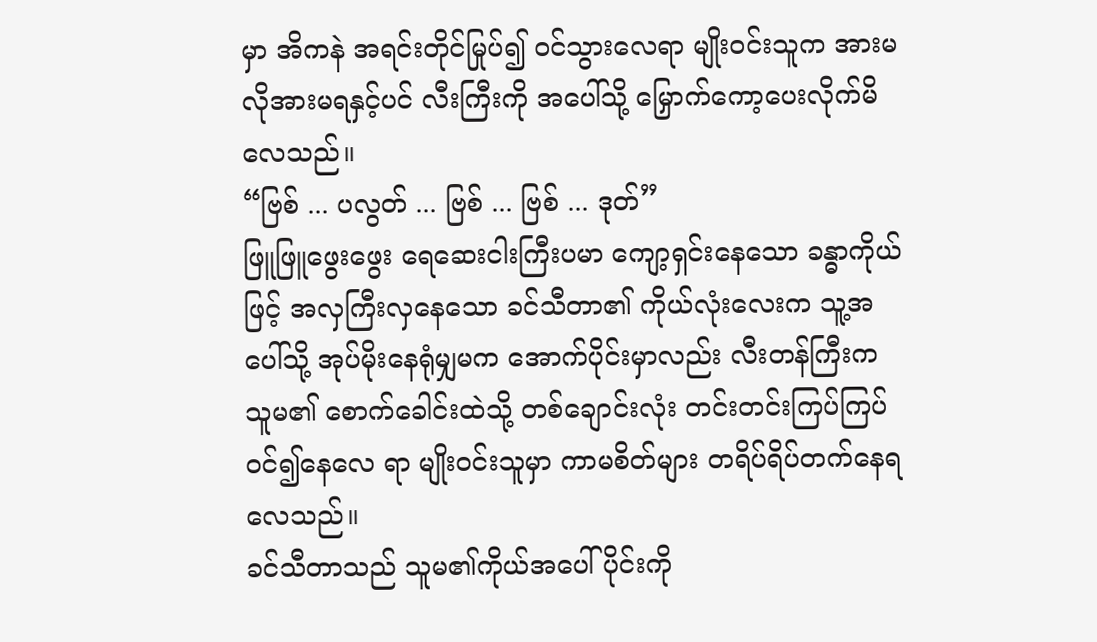မှာ အိကနဲ အရင်းတိုင်မြုပ်၍ ဝင်သွားလေရာ မျိုးဝင်းသူက အားမလိုအားမရနှင့်ပင် လီးကြီးကို အပေါ်သို့ မြှောက်ကော့ပေးလိုက်မိလေသည်။
“ဗြစ် ... ပလွတ် ... ဗြစ် ... ဗြစ် ... ဒုတ်”
ဖြူဖြူဖွေးဖွေး ရေဆေးငါးကြီးပမာ ကျော့ရှင်းနေသော ခန္ဓာကိုယ်ဖြင့် အလှကြီးလှနေသော ခင်သီတာ၏ ကိုယ်လုံးလေးက သူ့အပေါ်သို့ အုပ်မိုးနေရုံမျှမက အောက်ပိုင်းမှာလည်း လီးတန်ကြီးက သူမ၏ စောက်ခေါင်းထဲသို့ တစ်ချောင်းလုံး တင်းတင်းကြပ်ကြပ်ဝင်၍နေလေ ရာ မျိုးဝင်းသူမှာ ကာမစိတ်များ တရိပ်ရိပ်တက်နေရလေသည်။
ခင်သီတာသည် သူမ၏ကိုယ်အပေါ်ပိုင်းကို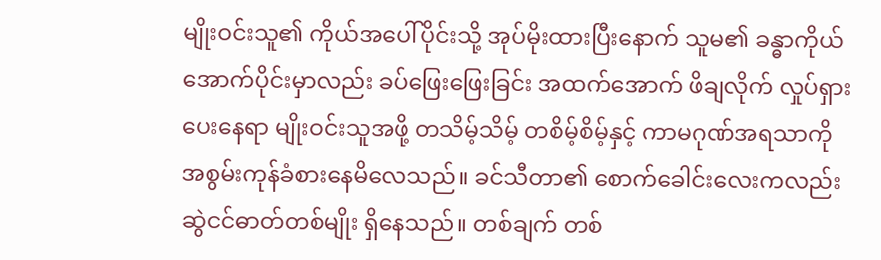မျိုးဝင်းသူ၏ ကိုယ်အပေါ်ပိုင်းသို့ အုပ်မိုးထားပြီးနောက် သူမ၏ ခန္ဓာကိုယ်အောက်ပိုင်းမှာလည်း ခပ်ဖြေးဖြေးခြင်း အထက်အောက် ဖိချလိုက် လှုပ်ရှားပေးနေရာ မျိုးဝင်းသူအဖို့ တသိမ့်သိမ့် တစိမ့်စိမ့်နှင့် ကာမဂုဏ်အရသာကို အစွမ်းကုန်ခံစားနေမိလေသည်။ ခင်သီတာ၏ စောက်ခေါင်းလေးကလည်း ဆွဲငင်ဓာတ်တစ်မျိုး ရှိနေသည်။ တစ်ချက် တစ်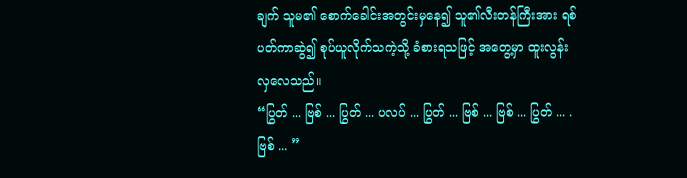ချက် သူမ၏ စောက်ခေါင်းအတွင်းမှနေ၍ သူ၏လီးတန်ကြီးအား ရစ်ပတ်ကာဆွဲ၍ စုပ်ယူလိုက်သကဲ့သို့ ခံစားရသဖြင့် အတွေ့မှာ ထူးလွန်းလှလေသည်။
“ပြွတ် ... ဗြစ် ... ပြွတ် ... ပလပ် ... ပြွတ် ... ဗြစ် ... ဗြစ် ... ပြွတ် ... .ဗြစ် ... ”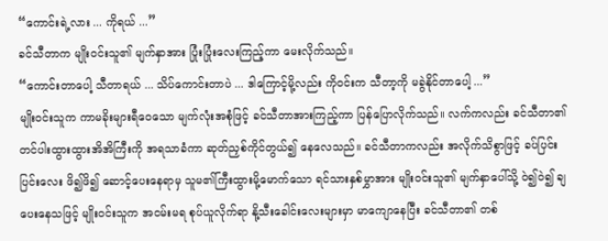“ကောင်းရဲ့လား ... ကိုရယ် ...”
ခင်သီတာက မျိုးဝင်းသူ၏ မျက်နှာအား ပြုံးပြုံးလေးကြည့်ကာ မေးလိုက်သည်။
“ကောင်းတာပေါ့ သီတာရယ် ... သိပ်ကောင်းတာပဲ ... ဒါကြောင့်မို့လည်း ကိုဝင်းက သီတာ့ကို မခွဲနိုင်တာပေါ့ ...”
မျိုးဝင်းသူက ကာမခိုးများရီဝေသော မျက်လုံးအစုံဖြင့် ခင်သီတာအားကြည့်ကာ ပြန်ပြောလိုက်သည်။ လက်ကလည်း ခင်သီတာ၏ တင်ပါးထွားထွားအိအိကြီးကို အရသာခံကာ ဆုတ်ညှစ်ကိုင်တွယ်၍ နေလေသည်။ ခင်သီတာကလည်း အလိုက်သိစွာဖြင့် ခပ်ပြင်းပြင်းလေး ဖိ၍ဖိ၍ ဆောင့်ပေးနေရာမှ သူမ၏ကြီးထွားမို့မောက်သော ရင်သားနှစ်မွှာအား မျိုးဝင်းသူ၏ မျက်နှာပေါ်သို့ ဝဲ၍ဝဲ၍ ချပေးနေသဖြင့် မျိုးဝင်းသူက အငမ်းမရ စုပ်ယူလိုက်ရာ နို့သီးခေါင်းလေးများမှာ မာကျောနေပြီး ခင်သီတာ၏ တစ်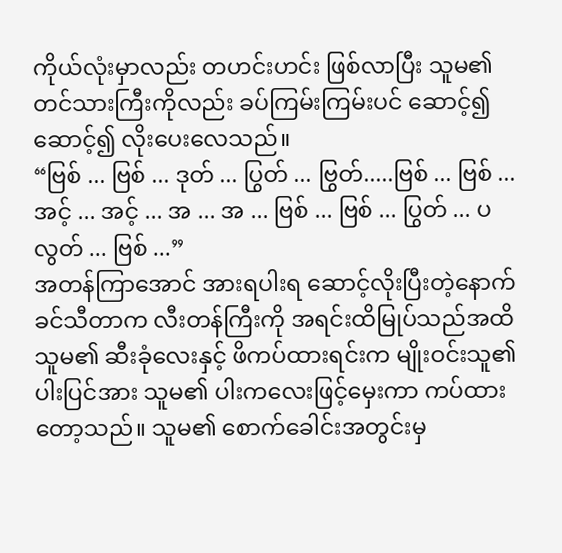ကိုယ်လုံးမှာလည်း တဟင်းဟင်း ဖြစ်လာပြီး သူမ၏ တင်သားကြီးကိုလည်း ခပ်ကြမ်းကြမ်းပင် ဆောင့်၍ ဆောင့်၍ လိုးပေးလေသည်။
“ဗြစ် ... ဗြစ် ... ဒုတ် ... ပြွတ် ... ဗြွတ်.....ဗြစ် ... ဗြစ် ... အင့် ... အင့် ... အ ... အ ... ဗြစ် ... ဗြစ် ... ပြွတ် ... ပလွတ် ... ဗြစ် ...”
အတန်ကြာအောင် အားရပါးရ ဆောင့်လိုးပြီးတဲ့နောက် ခင်သီတာက လီးတန်ကြီးကို အရင်းထိမြုပ်သည်အထိ သူမ၏ ဆီးခုံလေးနှင့် ဖိကပ်ထားရင်းက မျိုးဝင်းသူ၏ ပါးပြင်အား သူမ၏ ပါးကလေးဖြင့်မှေးကာ ကပ်ထားတော့သည်။ သူမ၏ စောက်ခေါင်းအတွင်းမှ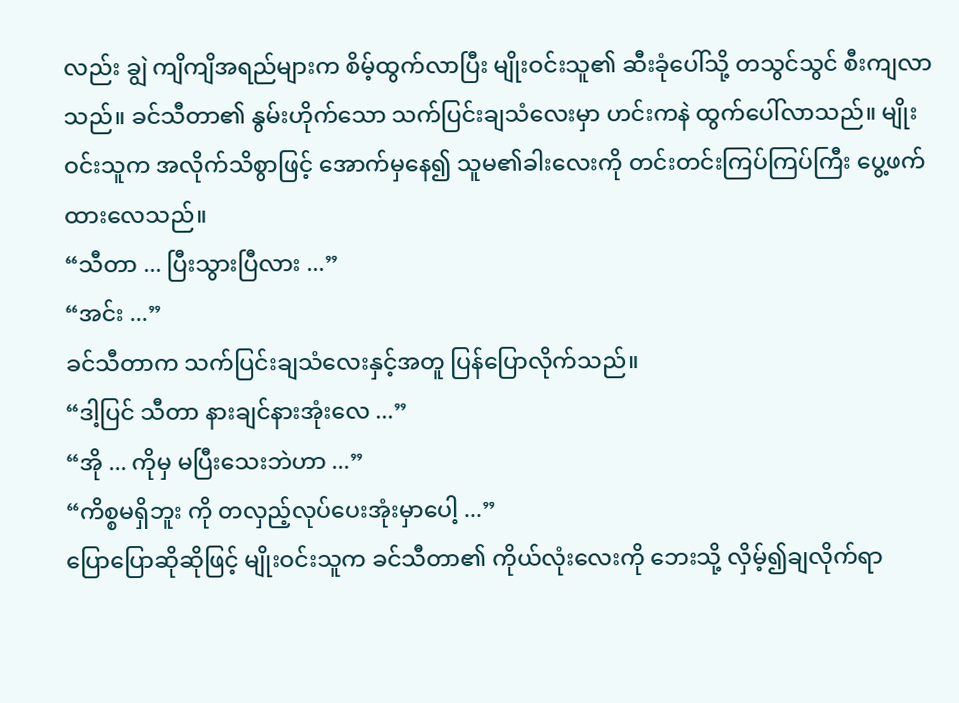လည်း ချွဲ ကျိကျိအရည်များက စိမ့်ထွက်လာပြီး မျိုးဝင်းသူ၏ ဆီးခုံပေါ်သို့ တသွင်သွင် စီးကျလာသည်။ ခင်သီတာ၏ နွမ်းဟိုက်သော သက်ပြင်းချသံလေးမှာ ဟင်းကနဲ ထွက်ပေါ်လာသည်။ မျိုးဝင်းသူက အလိုက်သိစွာဖြင့် အောက်မှနေ၍ သူမ၏ခါးလေးကို တင်းတင်းကြပ်ကြပ်ကြီး ပွေ့ဖက်ထားလေသည်။
“သီတာ ... ပြီးသွားပြီလား ...”
“အင်း ...”
ခင်သီတာက သက်ပြင်းချသံလေးနှင့်အတူ ပြန်ပြောလိုက်သည်။
“ဒါ့ပြင် သီတာ နားချင်နားအုံးလေ ...”
“အို ... ကိုမှ မပြီးသေးဘဲဟာ ...”
“ကိစ္စမရှိဘူး ကို တလှည့်လုပ်ပေးအုံးမှာပေါ့ ...”
ပြောပြောဆိုဆိုဖြင့် မျိုးဝင်းသူက ခင်သီတာ၏ ကိုယ်လုံးလေးကို ဘေးသို့ လှိမ့်၍ချလိုက်ရာ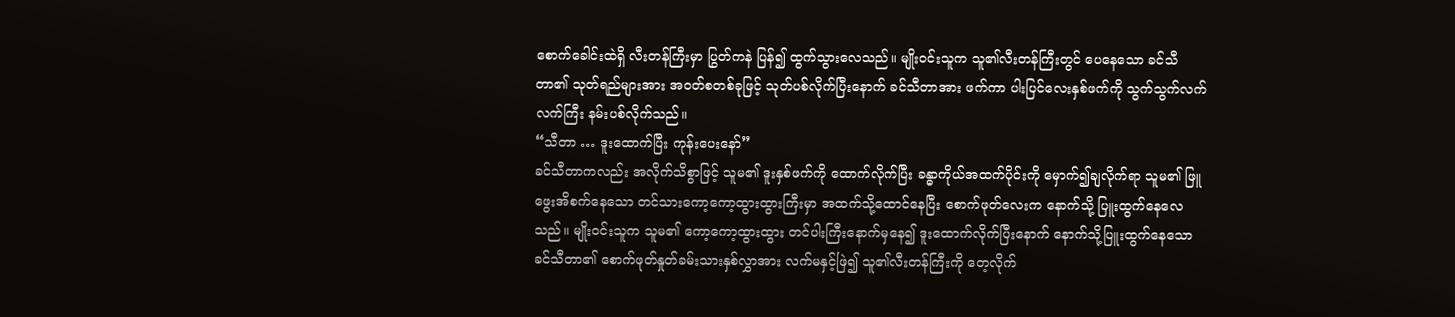စောက်ခေါင်းထဲရှိ လီးတန်ကြီးမှာ ပြွတ်ကနဲ ပြန်၍ ထွက်သွားလေသည်။ မျိုးဝင်းသူက သူ၏လီးတန်ကြီးတွင် ပေနေသော ခင်သီတာ၏ သုတ်ရည်များအား အဝတ်စတစ်ခုဖြင့် သုတ်ပစ်လိုက်ပြီးနောက် ခင်သီတာအား ဖက်ကာ ပါးပြင်လေးနှစ်ဖက်ကို သွက်သွက်လက်လက်ကြီး နမ်းပစ်လိုက်သည်။
“သီတာ … ဒူးထောက်ပြီး ကုန်းပေးနော်”
ခင်သီတာကလည်း အလိုက်သိစွာဖြင့် သူမ၏ ဒူးနှစ်ဖက်ကို ထောက်လိုက်ပြီး ခန္ဓာကိုယ်အထက်ပိုင်းကို မှောက်၍ချလိုက်ရာ သူမ၏ ဖြူဖွေးအိစက်နေသော တင်သားကော့ကော့ထွားထွားကြီးမှာ အထက်သို့ထောင်နေပြီး စောက်ဖုတ်လေးက နောက်သို့ ပြူးထွက်နေလေသည်။ မျိုးဝင်းသူက သူမ၏ ကော့ကော့ထွားထွား တင်ပါးကြီးနောက်မှနေ၍ ဒူးထောက်လိုက်ပြီးနောက် နောက်သို့ပြူးထွက်နေသော ခင်သီတာ၏ စောက်ဖုတ်နှုတ်ခမ်းသားနှစ်လွှာအား လက်မနှင့်ဖြဲ၍ သူ၏လီးတန်ကြီးကို တေ့လိုက်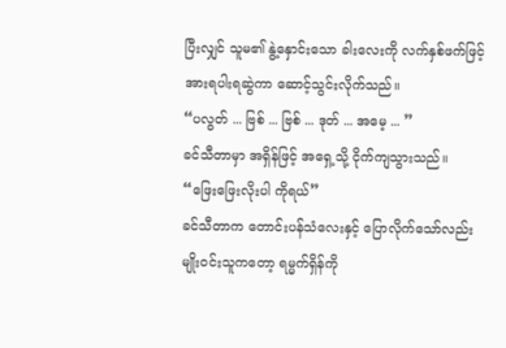ပြီးလျှင် သူမ၏ နွဲ့နှောင်းသော ခါးလေးကို လက်နှစ်ဖက်ဖြင့် အားရပါးရဆွဲကာ ဆောင့်သွင်းလိုက်သည်။
“ပလွတ် ... ဗြစ် ... ဗြစ် ... ဒုတ် ... အမေ့ ... ”
ခင်သီတာမှာ အရှိန်ဖြင့် အရှေ့သို့ ငိုက်ကျသွားသည်။
“ဖြေးဖြေးလိုးပါ ကိုရယ်”
ခင်သီတာက တောင်းပန်သံလေးနှင့် ပြောလိုက်သော်လည်း မျိုးဝင်းသူကတော့ ရမ္မက်ရှိန်ကို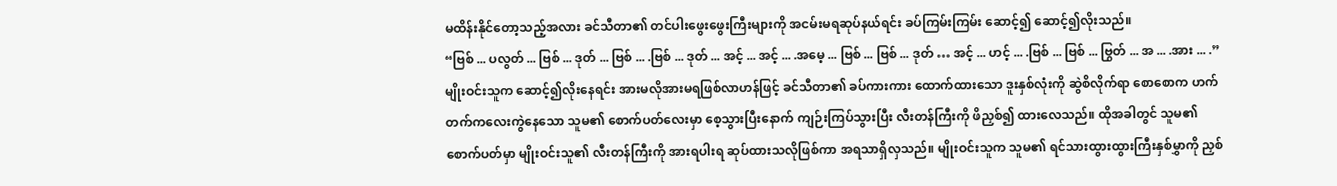မထိန်းနိုင်တော့သည့်အလား ခင်သီတာ၏ တင်ပါးဖွေးဖွေးကြီးများကို အငမ်းမရဆုပ်နယ်ရင်း ခပ်ကြမ်းကြမ်း ဆောင့်၍ ဆောင့်၍လိုးသည်။
“ဗြစ် ... ပလွတ် ... ဗြစ် ... ဒုတ် ... ဗြစ် ... .ဗြစ် ... ဒုတ် ... အင့် ... အင့် ... .အမေ့ ... ဗြစ် ... ဗြစ် ... ဒုတ် … အင့် ... ဟင့် ... .ဗြစ် ... ဗြစ် ... ဗြွတ် ... အ ... .အား ... .”
မျိုးဝင်းသူက ဆောင့်၍လိုးနေရင်း အားမလိုအားမရဖြစ်လာဟန်ဖြင့် ခင်သီတာ၏ ခပ်ကားကား ထောက်ထားသော ဒူးနှစ်လုံးကို ဆွဲစိလိုက်ရာ စောစောက ဟက်တက်ကလေးကွဲနေသော သူမ၏ စောက်ပတ်လေးမှာ စေ့သွားပြီးနောက် ကျဉ်းကြပ်သွားပြီး လီးတန်ကြီးကို ဖိညှစ်၍ ထားလေသည်။ ထိုအခါတွင် သူမ၏ စောက်ပတ်မှာ မျိုးဝင်းသူ၏ လီးတန်ကြီးကို အားရပါးရ ဆုပ်ထားသလိုဖြစ်ကာ အရသာရှိလှသည်။ မျိုးဝင်းသူက သူမ၏ ရင်သားထွားထွားကြီးနှစ်မွှာကို ညှစ်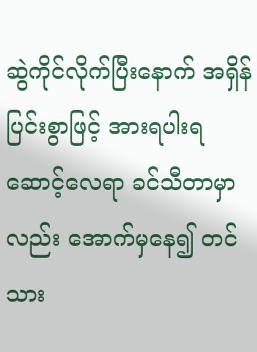ဆွဲကိုင်လိုက်ပြီးနောက် အရှိန်ပြင်းစွာဖြင့် အားရပါးရဆောင့်လေရာ ခင်သီတာမှာလည်း အောက်မှနေ၍ တင်သား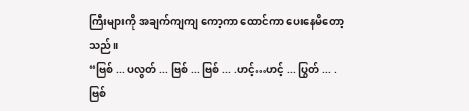ကြီးများကို အချက်ကျကျ ကော့ကာ ထောင်ကာ ပေးနေမိတော့သည်။
“ဗြစ် ... ပလွတ် ... ဗြစ် ... ဗြစ် ... .ဟင့်…ဟင့် ... ပြွတ် ... .ဗြစ်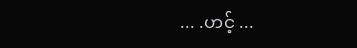... .ဟင့် ...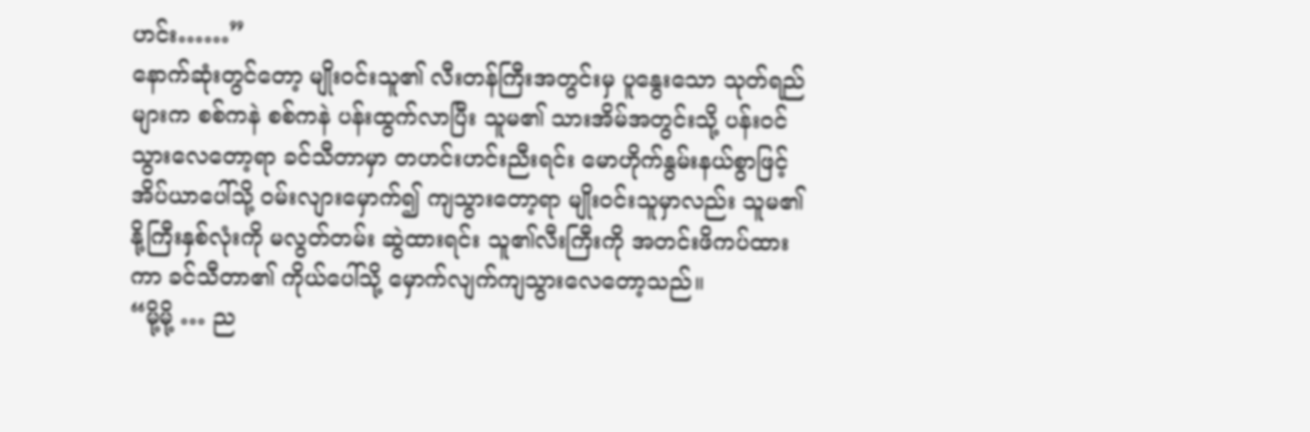ဟင်း……”
နောက်ဆုံးတွင်တော့ မျိုးဝင်းသူ၏ လီးတန်ကြီးအတွင်းမှ ပူနွေးသော သုတ်ရည်များက စစ်ကနဲ စစ်ကနဲ ပန်းထွက်လာပြီး သူမ၏ သားအိမ်အတွင်းသို့ ပန်းဝင်သွားလေတော့ရာ ခင်သီတာမှာ တဟင်းဟင်းညီးရင်း မောဟိုက်နွမ်းနယ်စွာဖြင့် အိပ်ယာပေါ်သို့ ဝမ်းလျားမှောက်၍ ကျသွားတော့ရာ မျိုးဝင်းသူမှာလည်း သူမ၏ နို့ကြီးနှစ်လုံးကို မလွတ်တမ်း ဆွဲထားရင်း သူ၏လီးကြီးကို အတင်းဖိကပ်ထားကာ ခင်သီတာ၏ ကိုယ်ပေါ်သို့ မှောက်လျက်ကျသွားလေတော့သည်။
“မို့မို့ … ည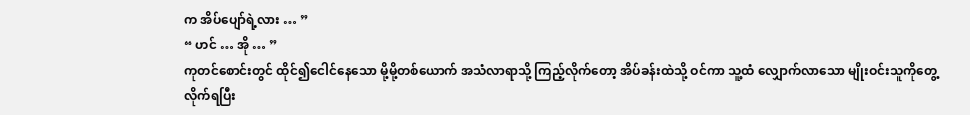က အိပ်ပျော်ရဲ့လား … ”
“ ဟင် … အို … ”
ကုတင်စောင်းတွင် ထိုင်၍ငေါင်နေသော မို့မို့တစ်ယောက် အသံလာရာသို့ ကြည့်လိုက်တော့ အိပ်ခန်းထဲသို့ ဝင်ကာ သူ့ထံ လျှောက်လာသော မျိုးဝင်းသူကိုတွေ့လိုက်ရပြီး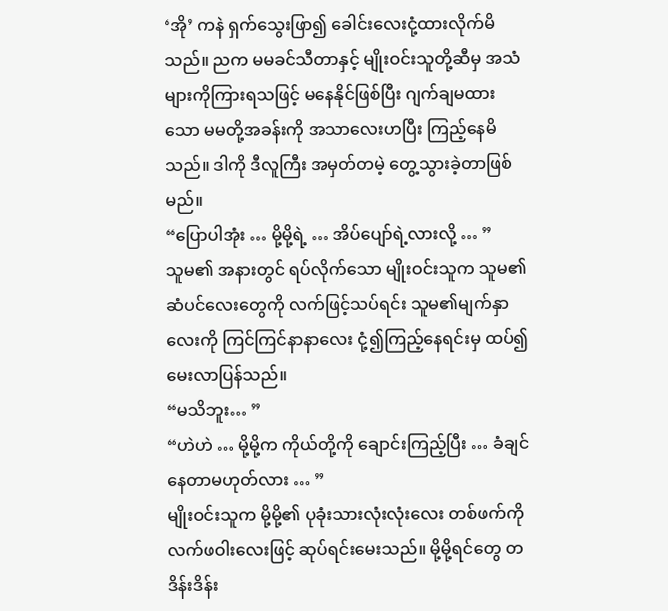‘အို’ ကနဲ ရှက်သွေးဖြာ၍ ခေါင်းလေးငုံ့ထားလိုက်မိသည်။ ညက မမခင်သီတာနှင့် မျိုးဝင်းသူတို့ဆီမှ အသံများကိုကြားရသဖြင့် မနေနိုင်ဖြစ်ပြီး ဂျက်ချမထားသော မမတို့အခန်းကို အသာလေးဟပြီး ကြည့်နေမိသည်။ ဒါကို ဒီလူကြီး အမှတ်တမဲ့ တွေ့သွားခဲ့တာဖြစ်မည်။
“ပြောပါအုံး … မို့မို့ရဲ့ … အိပ်ပျော်ရဲ့လားလို့ … ”
သူမ၏ အနားတွင် ရပ်လိုက်သော မျိုးဝင်းသူက သူမ၏ ဆံပင်လေးတွေကို လက်ဖြင့်သပ်ရင်း သူမ၏မျက်နှာလေးကို ကြင်ကြင်နာနာလေး ငုံ့၍ကြည့်နေရင်းမှ ထပ်၍မေးလာပြန်သည်။
“မသိဘူး… ”
“ဟဲဟဲ … မို့မို့က ကိုယ်တို့ကို ချောင်းကြည့်ပြီး … ခံချင်နေတာမဟုတ်လား … ”
မျိုးဝင်းသူက မို့မို့၏ ပုခုံးသားလုံးလုံးလေး တစ်ဖက်ကို လက်ဖဝါးလေးဖြင့် ဆုပ်ရင်းမေးသည်။ မို့မို့ရင်တွေ တဒိန်းဒိန်း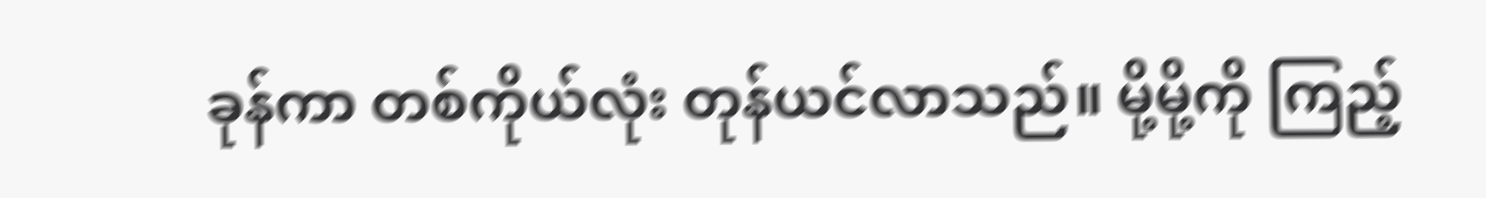ခုန်ကာ တစ်ကိုယ်လုံး တုန်ယင်လာသည်။ မို့မို့ကို ကြည့်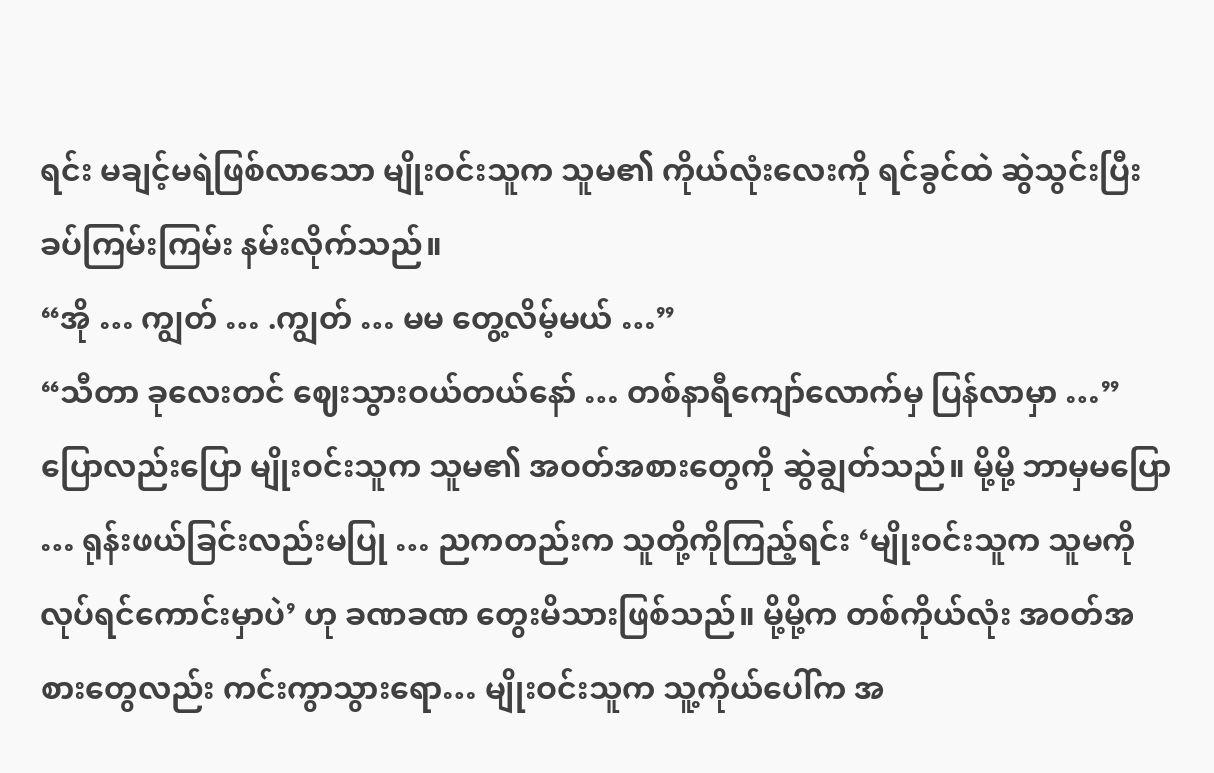ရင်း မချင့်မရဲဖြစ်လာသော မျိုးဝင်းသူက သူမ၏ ကိုယ်လုံးလေးကို ရင်ခွင်ထဲ ဆွဲသွင်းပြီး ခပ်ကြမ်းကြမ်း နမ်းလိုက်သည်။
“အို … ကျွတ် … .ကျွတ် … မမ တွေ့လိမ့်မယ် …”
“သီတာ ခုလေးတင် ဈေးသွားဝယ်တယ်နော် … တစ်နာရီကျော်လောက်မှ ပြန်လာမှာ …”
ပြောလည်းပြော မျိုးဝင်းသူက သူမ၏ အဝတ်အစားတွေကို ဆွဲချွတ်သည်။ မို့မို့ ဘာမှမပြော … ရုန်းဖယ်ခြင်းလည်းမပြု … ညကတည်းက သူတို့ကိုကြည့်ရင်း ‘မျိုးဝင်းသူက သူမကိုလုပ်ရင်ကောင်းမှာပဲ’ ဟု ခဏခဏ တွေးမိသားဖြစ်သည်။ မို့မို့က တစ်ကိုယ်လုံး အဝတ်အစားတွေလည်း ကင်းကွာသွားရော… မျိုးဝင်းသူက သူ့ကိုယ်ပေါ်က အ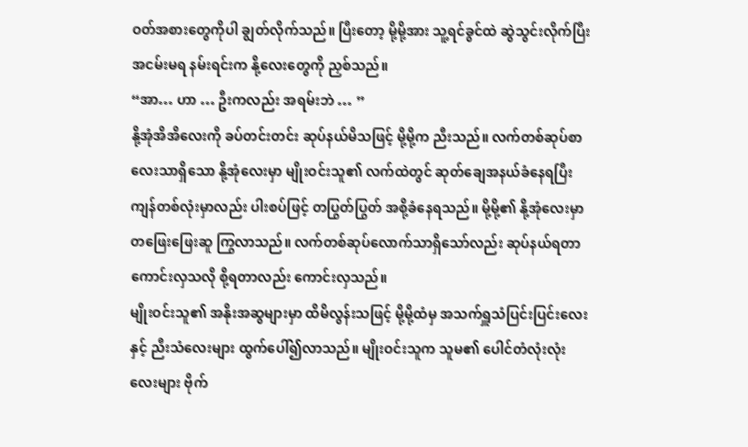ဝတ်အစားတွေကိုပါ ချွတ်လိုက်သည်။ ပြီးတော့ မို့မို့အား သူ့ရင်ခွင်ထဲ ဆွဲသွင်းလိုက်ပြီး အငမ်းမရ နမ်းရင်းက နို့လေးတွေကို ညှစ်သည်။
“အာ… ဟာ … ဦးကလည်း အရမ်းဘဲ … ”
နို့အုံအိအိလေးကို ခပ်တင်းတင်း ဆုပ်နယ်မိသဖြင့် မို့မို့က ညီးသည်။ လက်တစ်ဆုပ်စာလေးသာရှိသော နို့အုံလေးမှာ မျိုးဝင်းသူ၏ လက်ထဲတွင် ဆုတ်ချေအနယ်ခံနေရပြီး ကျန်တစ်လုံးမှာလည်း ပါးစပ်ဖြင့် တပြွတ်ပြွတ် အစို့ခံနေရသည်။ မို့မို့၏ နို့အုံလေးမှာ တဖြေးဖြေးဆူ ကြွလာသည်။ လက်တစ်ဆုပ်လောက်သာရှိသော်လည်း ဆုပ်နယ်ရတာကောင်းလှသလို စို့ရတာလည်း ကောင်းလှသည်။
မျိုးဝင်းသူ၏ အနိုးအဆွများမှာ ထိမိလွန်းသဖြင့် မို့မို့ထံမှ အသက်ရှူသံပြင်းပြင်းလေးနှင့် ညီးသံလေးများ ထွက်ပေါ်၍လာသည်။ မျိုးဝင်းသူက သူမ၏ ပေါင်တံလုံးလုံးလေးများ ဗိုက်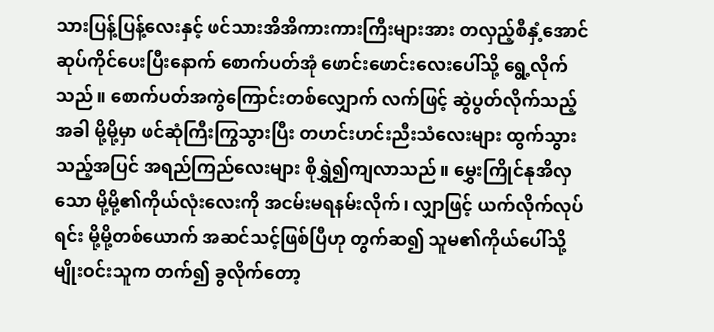သားပြန့်ပြန့်လေးနှင့် ဖင်သားအိအိကားကားကြီးများအား တလှည့်စီနှံ့အောင် ဆုပ်ကိုင်ပေးပြီးနောက် စောက်ပတ်အုံ ဖောင်းဖောင်းလေးပေါ်သို့ ရွေ့လိုက်သည်။ စောက်ပတ်အကွဲကြောင်းတစ်လျှောက် လက်ဖြင့် ဆွဲပွတ်လိုက်သည့်အခါ မို့မို့မှာ ဖင်ဆုံကြီးကြွသွားပြီး တဟင်းဟင်းညီးသံလေးများ ထွက်သွားသည့်အပြင် အရည်ကြည်လေးများ စိုရွှဲ၍ကျလာသည်။ မွှေးကြိုင်နုအိလှသော မို့မို့၏ကိုယ်လုံးလေးကို အငမ်းမရနမ်းလိုက်၊ လျှာဖြင့် ယက်လိုက်လုပ်ရင်း မို့မို့တစ်ယောက် အဆင်သင့်ဖြစ်ပြီဟု တွက်ဆ၍ သူမ၏ကိုယ်ပေါ်သို့ မျိုးဝင်းသူက တက်၍ ခွလိုက်တော့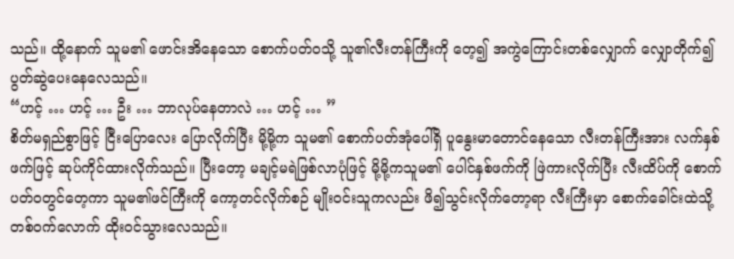သည်။ ထို့နောက် သူမ၏ ဖောင်းအိနေသော စောက်ပတ်ဝသို့ သူ၏လီးတန်ကြီးကို တေ့၍ အကွဲကြောင်းတစ်လျှောက် လျှောတိုက်၍ ပွတ်ဆွဲပေးနေလေသည်။
“ဟင့် … ဟင့် … ဦး … ဘာလုပ်နေတာလဲ … ဟင့် … ”
စိတ်မရှည်စွာဖြင့် ငြီးပြောလေး ပြောလိုက်ပြီး မို့မို့က သူမ၏ စောက်ပတ်အုံပေါ်ရှိ ပူနွေးမာတောင်နေသော လီးတန်ကြီးအား လက်နှစ်ဖက်ဖြင့် ဆုပ်ကိုင်ထားလိုက်သည်။ ပြီးတော့ မချင့်မရဲဖြစ်လာပုံဖြင့် မို့မို့ကသူမ၏ ပေါင်နှစ်ဖက်ကို ဖြဲကားလိုက်ပြီး လီးထိပ်ကို စောက်ပတ်ဝတွင်တေ့ကာ သူမ၏ဖင်ကြီးကို ကော့တင်လိုက်စဉ် မျိုးဝင်းသူကလည်း ဖိ၍သွင်းလိုက်တော့ရာ လီးကြီးမှာ စောက်ခေါင်းထဲသို့ တစ်ဝက်လောက် ထိုးဝင်သွားလေသည်။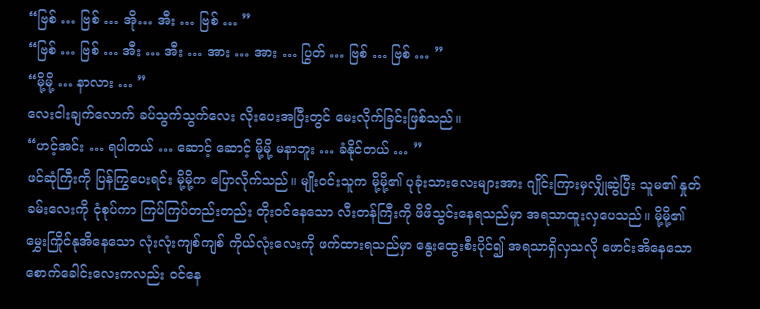“ဗြစ် … ဗြစ် … အို… အီး … ဗြစ် … ”
“ဗြစ် … ဗြစ် … အီး … အီး … အား … အား … ပြွတ် … ဗြစ် … ဗြစ် … ”
“မို့မို့ … နာလား … ”
လေးငါးချက်လောက် ခပ်သွက်သွက်လေး လိုးပေးအပြီးတွင် မေးလိုက်ခြင်းဖြစ်သည်။
“ဟင့်အင်း … ရပါတယ် … ဆောင့် ဆောင့် မို့မို့ မနာဘူး … ခံနိုင်တယ် … ”
ဖင်ဆုံကြီးကို ပြန်ကြွပေးရင်း မို့မို့က ပြောလိုက်သည်။ မျိုးဝင်းသူက မို့မို့၏ ပုခုံးသားလေးများအား ဂျိုင်းကြားမှလျှိုဆွဲပြီး သူမ၏ နှုတ်ခမ်းလေးကို ငုံစုပ်ကာ ကြပ်ကြပ်တည်းတည်း တိုးဝင်နေသော လီးတန်ကြီးကို ဖိဖိသွင်းနေရသည်မှာ အရသာထူးလှပေသည်။ မို့မို့၏ မွှေးကြိုင်နုအိနေသော လုံးလုံးကျစ်ကျစ် ကိုယ်လုံးလေးကို ဖက်ထားရသည်မှာ နွေးထွေးစီးပိုင်၍ အရသာရှိလှသလို ဖောင်းအိနေသော စောက်ခေါင်းလေးကလည်း ဝင်နေ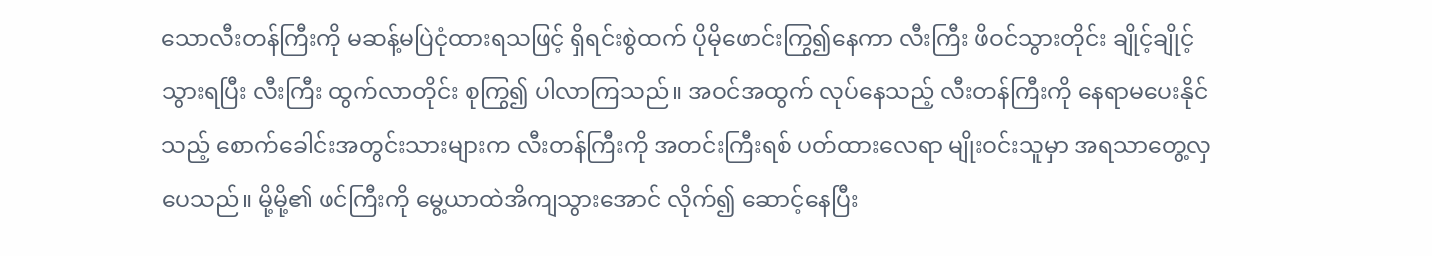သောလီးတန်ကြီးကို မဆန့်မပြဲငုံထားရသဖြင့် ရှိရင်းစွဲထက် ပိုမိုဖောင်းကြွ၍နေကာ လီးကြီး ဖိဝင်သွားတိုင်း ချိုင့်ချိုင့်သွားရပြီး လီးကြီး ထွက်လာတိုင်း စုကြွ၍ ပါလာကြသည်။ အဝင်အထွက် လုပ်နေသည့် လီးတန်ကြီးကို နေရာမပေးနိုင်သည့် စောက်ခေါင်းအတွင်းသားများက လီးတန်ကြီးကို အတင်းကြီးရစ် ပတ်ထားလေရာ မျိုးဝင်းသူမှာ အရသာတွေ့လှပေသည်။ မို့မို့၏ ဖင်ကြီးကို မွေ့ယာထဲအိကျသွားအောင် လိုက်၍ ဆောင့်နေပြီး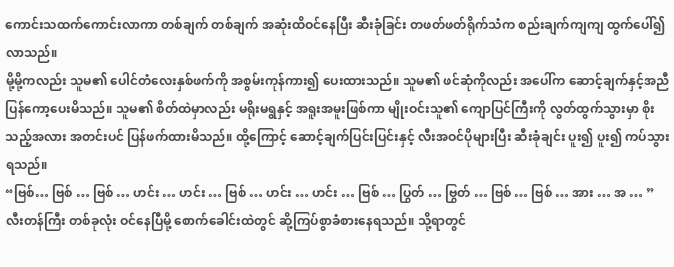ကောင်းသထက်ကောင်းလာကာ တစ်ချက် တစ်ချက် အဆုံးထိဝင်နေပြီး ဆီးခုံခြင်း တဖတ်ဖတ်ရိုက်သံက စည်းချက်ကျကျ ထွက်ပေါ်၍ လာသည်။
မို့မို့ကလည်း သူမ၏ ပေါင်တံလေးနှစ်ဖက်ကို အစွမ်းကုန်ကား၍ ပေးထားသည်။ သူမ၏ ဖင်ဆုံကိုလည်း အပေါ်က ဆောင့်ချက်နှင့်အညီ ပြန်ကော့ပေးမိသည်။ သူမ၏ စိတ်ထဲမှာလည်း မရိုးမရွနှင့် အရူးအမူးဖြစ်ကာ မျိုးဝင်းသူ၏ ကျောပြင်ကြီးကို လွတ်ထွက်သွားမှာ စိုးသည့်အလား အတင်းပင် ပြန်ဖက်ထားမိသည်။ ထို့ကြောင့် ဆောင့်ချက်ပြင်းပြင်းနှင့် လီးအဝင်ပိုများပြီး ဆီးခုံချင်း ပူး၍ ပူး၍ ကပ်သွားရသည်။
“ဗြစ်… ဗြစ် … ဗြစ် … ဟင်း … ဟင်း … ဗြစ် … ဟင်း … ဟင်း … ဗြစ် … ပြွတ် … ဗြွတ် … ဗြစ် … ဗြစ် … အား … အ … ”
လီးတန်ကြီး တစ်ခုလုံး ဝင်နေပြီမို့ စောက်ခေါင်းထဲတွင် ဆို့ကြပ်စွာခံစားနေရသည်။ သို့ရာတွင်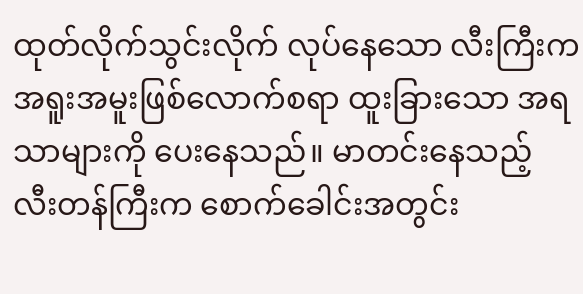ထုတ်လိုက်သွင်းလိုက် လုပ်နေသော လီးကြီးက အရူးအမူးဖြစ်လောက်စရာ ထူးခြားသော အရသာများကို ပေးနေသည်။ မာတင်းနေသည့် လီးတန်ကြီးက စောက်ခေါင်းအတွင်း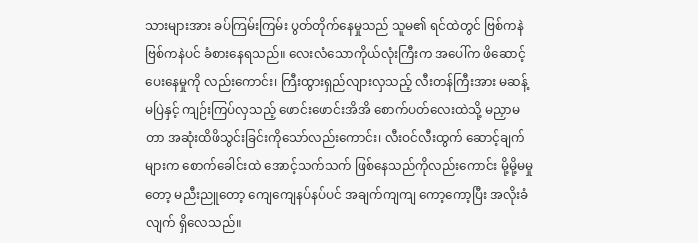သားများအား ခပ်ကြမ်းကြမ်း ပွတ်တိုက်နေမှုသည် သူမ၏ ရင်ထဲတွင် ဗြစ်ကနဲ ဗြစ်ကနဲပင် ခံစားနေရသည်။ လေးလံသောကိုယ်လုံးကြီးက အပေါ်က ဖိဆောင့်ပေးနေမှုကို လည်းကောင်း၊ ကြီးထွားရှည်လျားလှသည့် လီးတန်ကြီးအား မဆန့်မပြဲနှင့် ကျဉ်းကြပ်လှသည့် ဖောင်းဖောင်းအိအိ စောက်ပတ်လေးထဲသို့ မညှာမတာ အဆုံးထိဖိသွင်းခြင်းကိုသော်လည်းကောင်း၊ လီးဝင်လီးထွက် ဆောင့်ချက်များက စောက်ခေါင်းထဲ အောင့်သက်သက် ဖြစ်နေသည်ကိုလည်းကောင်း မို့မို့မမှုတော့ မညီးညူတော့ ကျေကျေနပ်နပ်ပင် အချက်ကျကျ ကော့ကော့ပြီး အလိုးခံလျက် ရှိလေသည်။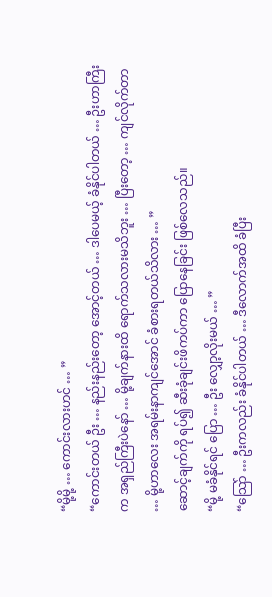“မို့မို့ … ကောင်းလားဟင် … ”
“ကောင်းတယ် ဦး … နည်းနည်းတော့ အောင့်တယ် … ဒါပေမယ့် ခံနိုင်ပါတယ် … ဦးဟာကြီးက အရှည်ကြီးပဲနော် … မို့ချက်နားထိ ရောက်သလားမသိဘူး … ပြီးတော့ … ကျင်လိုက်တာ … မို့ဟာလေး အရမ်းနာကျင်အောင် ခံစားရတယ်သိလား … ”
ဆောင့်ချက်ကို ရပ်၍ ဆီးခုံချင်းဖိကပ်ကာ ပြောနေခြင်း ဖြစ်လေသည်။
“မို့ မခံနိုင်ရင် ပြော … ဦး လျှော့လိုးမယ် … ”
“သြော် … ဦးကလည်း ခံနိုင်ပါတယ် … ဒီလောက်အထိ ခံပြီး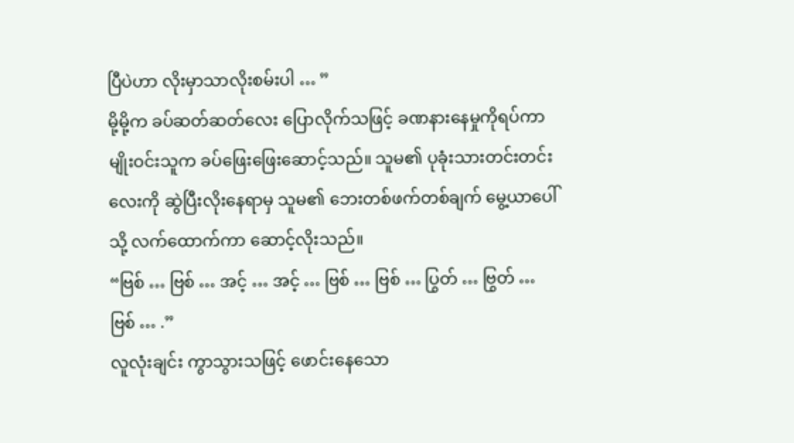ပြီပဲဟာ လိုးမှာသာလိုးစမ်းပါ … ”
မို့မို့က ခပ်ဆတ်ဆတ်လေး ပြောလိုက်သဖြင့် ခဏနားနေမှုကိုရပ်ကာ မျိုးဝင်းသူက ခပ်ဖြေးဖြေးဆောင့်သည်။ သူမ၏ ပုခုံးသားတင်းတင်းလေးကို ဆွဲပြီးလိုးနေရာမှ သူမ၏ ဘေးတစ်ဖက်တစ်ချက် မွေ့ယာပေါ်သို့ လက်ထောက်ကာ ဆောင့်လိုးသည်။
“ဗြစ် … ဗြစ် … အင့် … အင့် … ဗြစ် … ဗြစ် … ပြွတ် … ဗြွတ် … ဗြစ် … .”
လူလုံးချင်း ကွာသွားသဖြင့် ဖောင်းနေသော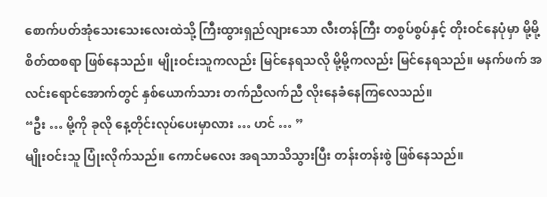စောက်ပတ်အုံသေးသေးလေးထဲသို့ ကြီးထွားရှည်လျားသော လီးတန်ကြီး တစွပ်စွပ်နှင့် တိုးဝင်နေပုံမှာ မို့မို့ စိတ်ထစရာ ဖြစ်နေသည်။ မျိုးဝင်းသူကလည်း မြင်နေရသလို မို့မို့ကလည်း မြင်နေရသည်။ မနက်ဖက် အလင်းရောင်အောက်တွင် နှစ်ယောက်သား တက်ညီလက်ညီ လိုးနေခံနေကြလေသည်။
“ဦး … မို့ကို ခုလို နေ့တိုင်းလုပ်ပေးမှာလား … ဟင် … ”
မျိုးဝင်းသူ ပြုံးလိုက်သည်။ ကောင်မလေး အရသာသိသွားပြီး တန်းတန်းစွဲ ဖြစ်နေသည်။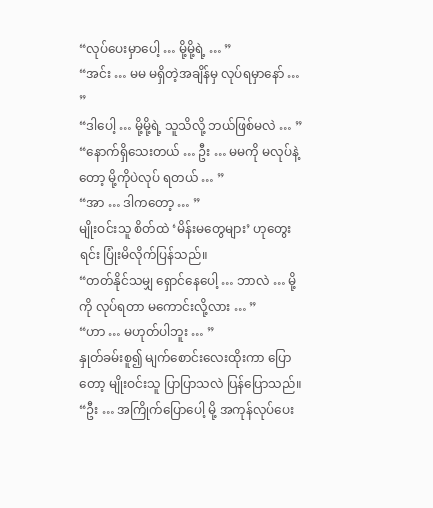“လုပ်ပေးမှာပေါ့ … မို့မို့ရဲ့ … ”
“အင်း … မမ မရှိတဲ့အချိန်မှ လုပ်ရမှာနော် … ”
“ဒါပေါ့ … မို့မို့ရဲ့ သူသိလို့ ဘယ်ဖြစ်မလဲ … ”
“နောက်ရှိသေးတယ် … ဦး … မမကို မလုပ်နဲ့တော့ မို့ကိုပဲလုပ် ရတယ် … ”
“အာ … ဒါကတော့ … ”
မျိုးဝင်းသူ စိတ်ထဲ ‘မိန်းမတွေများ’ ဟုတွေးရင်း ပြုံးမိလိုက်ပြန်သည်။
“တတ်နိုင်သမျှ ရှောင်နေပေါ့ … ဘာလဲ … မို့ကို လုပ်ရတာ မကောင်းလို့လား … ”
“ဟာ … မဟုတ်ပါဘူး … ”
နှုတ်ခမ်းစူ၍ မျက်စောင်းလေးထိုးကာ ပြောတော့ မျိုးဝင်းသူ ပြာပြာသလဲ ပြန်ပြောသည်။
“ဦး … အကြိုက်ပြောပေါ့ မို့ အကုန်လုပ်ပေး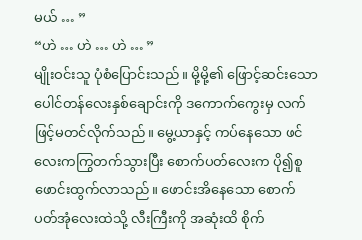မယ် … ”
“ဟဲ … ဟဲ … ဟဲ … ”
မျိုးဝင်းသူ ပုံစံပြောင်းသည်။ မို့မို့၏ ဖြောင့်ဆင်းသော ပေါင်တန်လေးနှစ်ချောင်းကို ဒကောက်ကွေးမှ လက်ဖြင့်မတင်လိုက်သည်။ မွေ့ယာနှင့် ကပ်နေသော ဖင်လေးကကြွတက်သွားပြီး စောက်ပတ်လေးက ပို၍စူဖောင်းထွက်လာသည်။ ဖောင်းအိနေသော စောက်ပတ်အုံလေးထဲသို့ လီးကြီးကို အဆုံးထိ စိုက်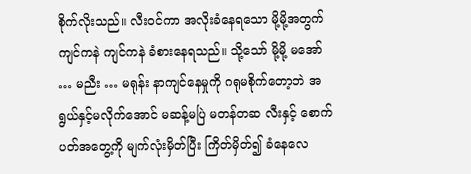စိုက်လိုးသည်။ လီးဝင်ကာ အလိုးခံနေရသော မို့မို့အတွက် ကျင်ကနဲ ကျင်ကနဲ ခံစားနေရသည်။ သို့သော် မို့မို့ မအော် … မညီး … မရုန်း နာကျင်နေမှုကို ဂရုမစိုက်တော့ဘဲ အရွယ်နှင့်မလိုက်အောင် မဆန့်မပြဲ မတန်တဆ လီးနှင့် စောက်ပတ်အတွေ့ကို မျက်လုံးမှိတ်ပြီး ကြိတ်မှိတ်၍ ခံနေလေ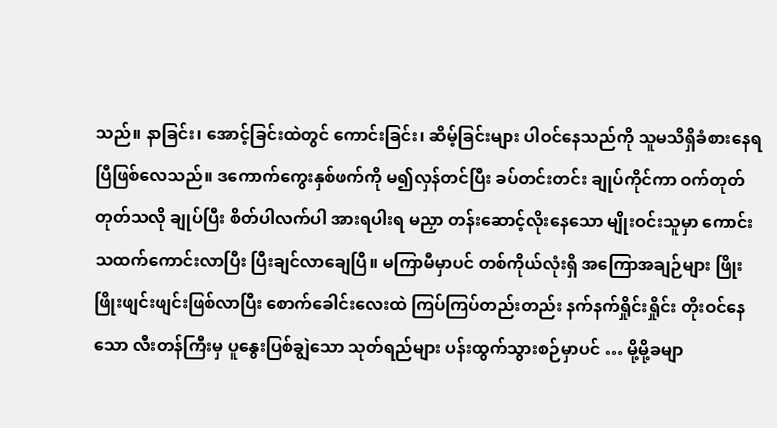သည်။ နာခြင်း၊ အောင့်ခြင်းထဲတွင် ကောင်းခြင်း၊ ဆိမ့်ခြင်းများ ပါဝင်နေသည်ကို သူမသိရှိခံစားနေရပြီဖြစ်လေသည်။ ဒကောက်ကွေးနှစ်ဖက်ကို မ၍လှန်တင်ပြီး ခပ်တင်းတင်း ချုပ်ကိုင်ကာ ဝက်တုတ်တုတ်သလို ချုပ်ပြီး စိတ်ပါလက်ပါ အားရပါးရ မညှာ တန်းဆောင့်လိုးနေသော မျိုးဝင်းသူမှာ ကောင်းသထက်ကောင်းလာပြီး ပြီးချင်လာချေပြီ။ မကြာမီမှာပင် တစ်ကိုယ်လုံးရှိ အကြောအချဉ်များ ဖြိုးဖြိုးဖျင်းဖျင်းဖြစ်လာပြီး စောက်ခေါင်းလေးထဲ ကြပ်ကြပ်တည်းတည်း နက်နက်ရှိုင်းရှိုင်း တိုးဝင်နေသော လီးတန်ကြီးမှ ပူနွေးပြစ်ချွဲသော သုတ်ရည်များ ပန်းထွက်သွားစဉ်မှာပင် … မို့မို့ခမျာ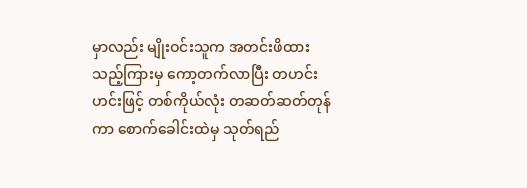မှာလည်း မျိုးဝင်းသူက အတင်းဖိထားသည့်ကြားမှ ကော့တက်လာပြီး တဟင်းဟင်းဖြင့် တစ်ကိုယ်လုံး တဆတ်ဆတ်တုန်ကာ စောက်ခေါင်းထဲမှ သုတ်ရည်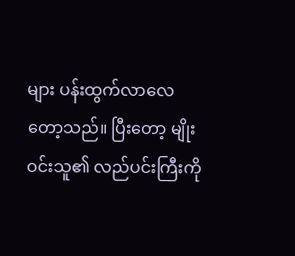များ ပန်းထွက်လာလေတော့သည်။ ပြီးတော့ မျိုးဝင်းသူ၏ လည်ပင်းကြီးကို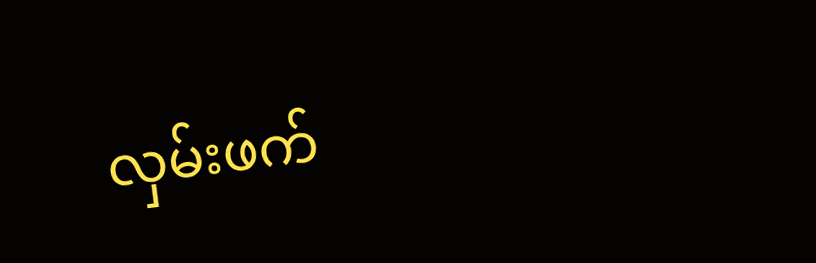လှမ်းဖက်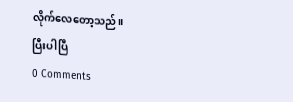လိုက်လေတော့သည်။
ပြီးပါပြီ
0 Comments